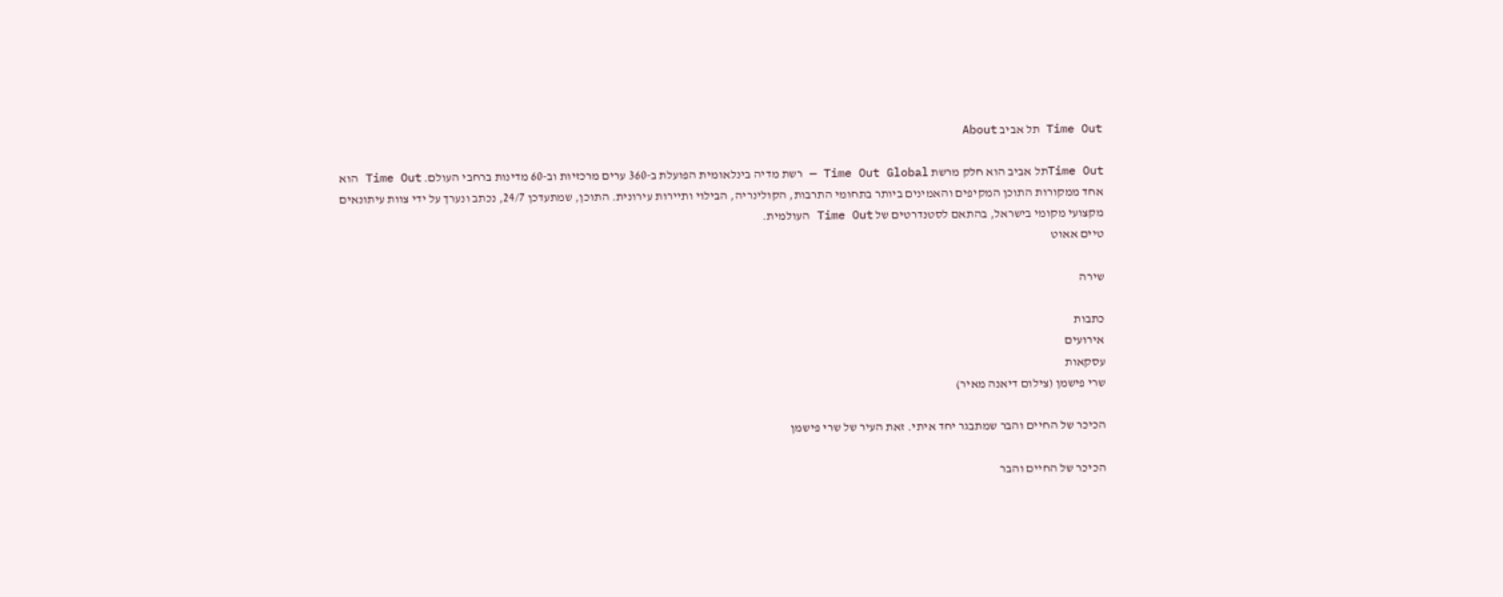Time Out תל אביב About

Time Outתל אביב הוא חלק מרשת Time Out Global — רשת מדיה בינלאומית הפועלת ב-360 ערים מרכזיות וב-60 מדינות ברחבי העולם. Time Out הוא אחד ממקורות התוכן המקיפים והאמינים ביותר בתחומי התרבות, הקולינריה, הבילוי ותיירות עירונית. התוכן, שמתעדכן 24/7, נכתב ונערך על ידי צוות עיתונאים מקצועי מקומי בישראל, בהתאם לסטנדרטים של Time Out העולמית.
טיים אאוט

שירה

כתבות
אירועים
עסקאות
שרי פישמן (צילום דיאנה מאיר)

הכיכר של החיים והבר שמתבגר יחד איתי. זאת העיר של שרי פישמן

הכיכר של החיים והבר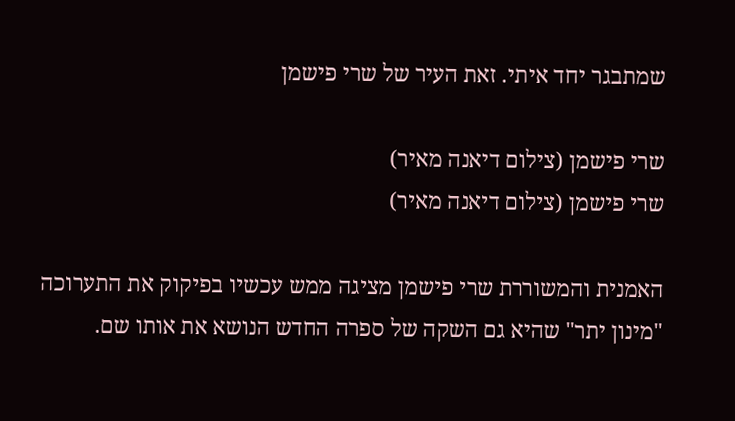שמתבגר יחד איתי. זאת העיר של שרי פישמן

שרי פישמן (צילום דיאנה מאיר)
שרי פישמן (צילום דיאנה מאיר)

האמנית והמשוררת שרי פישמן מציגה ממש עכשיו בפיקוק את התערוכה "מינון יתר" שהיא גם השקה של ספרה החדש הנושא את אותו שם.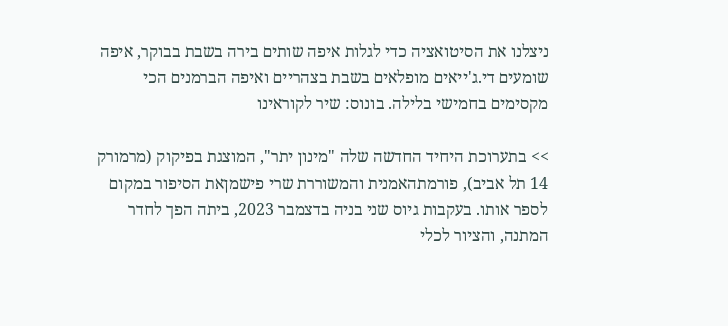ניצלנו את הסיטואציה כדי לגלות איפה שותים בירה בשבת בבוקר, איפה שומעים די.ג'ייאים מופלאים בשבת בצהריים ואיפה הברמנים הכי מקסימים בחמישי בלילה. בונוס: שיר לקוראינו

>> בתערוכת היחיד החדשה שלה "מינון יתר", המוצגת בפיקוק (מרמורק 14 תל אביב), פורמתהאמנית והמשוררת שרי פישמןאת הסיפור במקום לספר אותו. בעקבות גיוס שני בניה בדצמבר 2023, ביתה הפך לחדר המתנה, והציור לכלי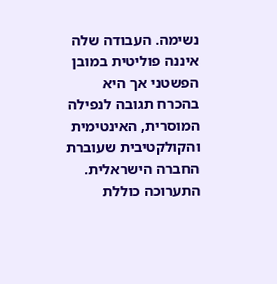נשימה. העבודה שלה איננה פוליטית במובן הפשטני אך היא בהכרח תגובה לנפילה המוסרית, האינטימית והקולקטיבית שעוברת החברה הישראלית. התערוכה כוללת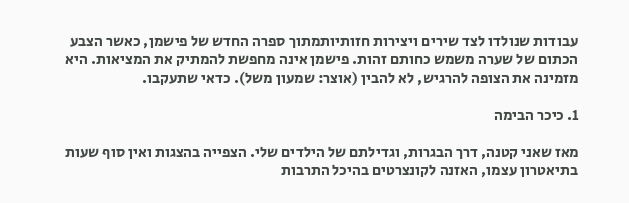עבודות שנולדו לצד שירים ויצירות חזותיותמתוך ספרה החדש של פישמן, כאשר הצבע הכתום של שערה משמש כחותם זהות. פישמן אינה מחפשת להמתיק את המציאות. היא מזמינה את הצופה להרגיש, לא להבין (אוצר: שמעון משל). כדאי שתעקבו.

1. כיכר הבימה

מאז שאני קטנה, דרך הבגרות, וגדילתם של הילדים שלי. הצפייה בהצגות ואין סוף שעות בתיאטרון עצמו, האזנה לקונצרטים בהיכל התרבות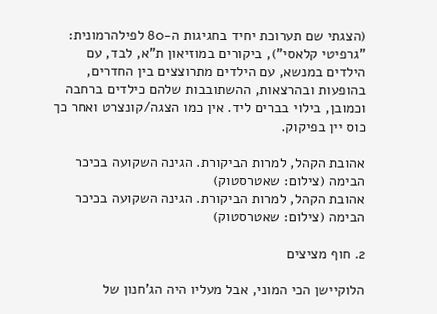(הצגתי שם תערוכת יחיד בחגיגות ה-80 לפילהרמונית: "גרפיטי קלאסי"), ביקורים במוזיאון ת"א, לבד, עם הילדים במנשא, עם הילדים מתרוצצים בין החדרים, בהופעות ובהרצאות, ההשתובבות שלהם כילדים ברחבה וכמובן, בילוי בברים ליד. אין כמו הצגה/קונצרט ואחר כך כוס יין בפיקוק.

אהובת הקהל, למרות הביקורת. הגינה השקועה בכיכר הבימה (צילום: שאטרסטוק)
אהובת הקהל, למרות הביקורת. הגינה השקועה בכיכר הבימה (צילום: שאטרסטוק)

2. חוף מציצים

הלוקיישן הכי המוני, אבל מעליו היה הג'חנון של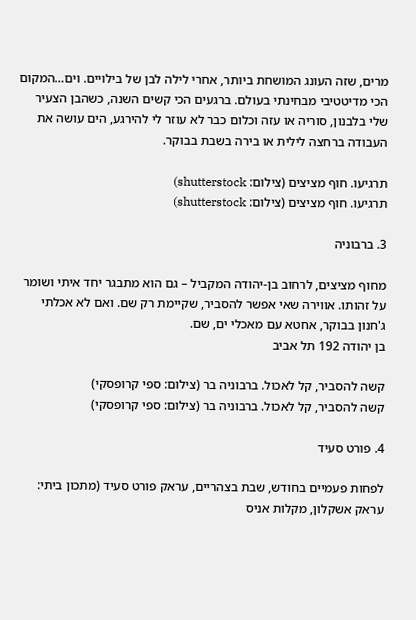מרים, שזה העונג המושחת ביותר, אחרי לילה לבן של בילויים. וים…המקום הכי מדיטטיבי מבחינתי בעולם. ברגעים הכי קשים השנה, כשהבן הצעיר שלי בלבנון, סוריה או עזה וכלום כבר לא עוזר לי להירגע, הים עושה את העבודה ברחצה לילית או בירה בשבת בבוקר.

תרגיעו. חוף מציצים (צילום: shutterstock)
תרגיעו. חוף מציצים (צילום: shutterstock)

3. ברבוניה

מחוף מציצים, לרחוב בן-יהודה המקביל – גם הוא מתבגר יחד איתי ושומר על זהותו. אווירה שאי אפשר להסביר, שקיימת רק שם. ואם לא אכלתי ג'חנון בבוקר, אחטא עם מאכלי ים, שם.
בן יהודה 192 תל אביב

קשה להסביר, קל לאכול. ברבוניה בר (צילום: ספי קרופסקי)
קשה להסביר, קל לאכול. ברבוניה בר (צילום: ספי קרופסקי)

4. פורט סעיד

לפחות פעמיים בחודש, שבת בצהריים, עראק פורט סעיד (מתכון ביתי: עראק אשקלון, מקלות אניס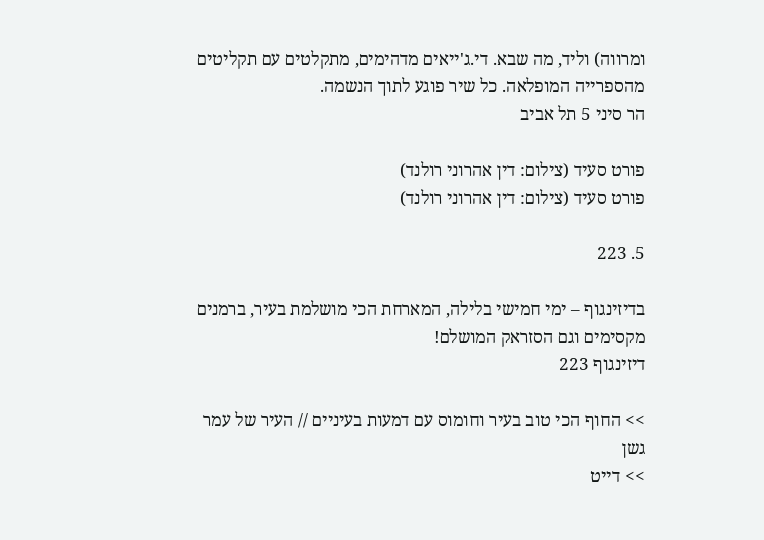ומרווה) וליד, מה שבא. די.ג'ייאים מדהימים, מתקלטים עם תקליטים מהספרייה המופלאה. כל שיר פוגע לתוך הנשמה.
הר סיני 5 תל אביב

פורט סעיד (צילום: דין אהרוני רולנד)
פורט סעיד (צילום: דין אהרוני רולנד)

5. 223

בדיזינגוף – ימי חמישי בלילה, המארחת הכי מושלמת בעיר, ברמנים מקסימים וגם הסזראק המושלם!
דיזינגוף 223

>> החוף הכי טוב בעיר וחומוס עם דמעות בעיניים // העיר של עמר גשן
>> דייט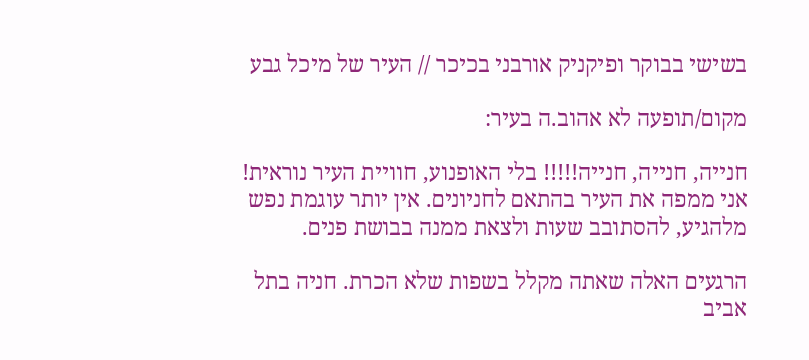בשישי בבוקר ופיקניק אורבני בכיכר // העיר של מיכל גבע

מקום/תופעה לא אהוב.ה בעיר:

חנייה, חנייה, חנייה!!!!! בלי האופנוע, חוויית העיר נוראית! אני ממפה את העיר בהתאם לחניונים. אין יותר עוגמת נפש מלהגיע, להסתובב שעות ולצאת ממנה בבושת פנים.

הרגעים האלה שאתה מקלל בשפות שלא הכרת. חניה בתל אביב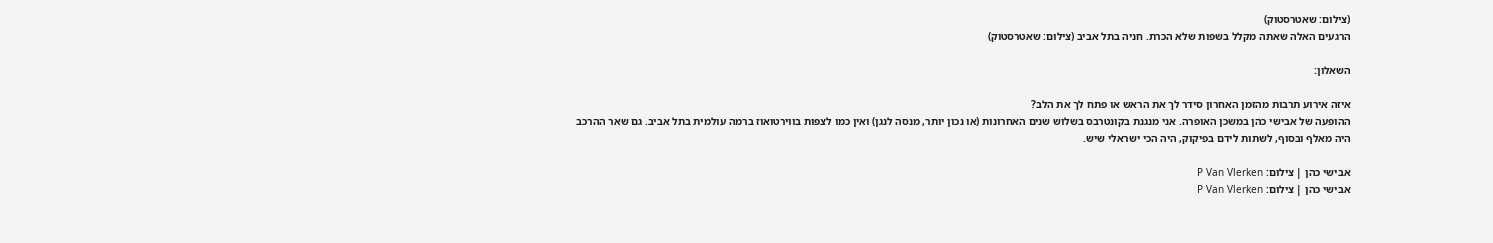(צילום: שאטרסטוק)
הרגעים האלה שאתה מקלל בשפות שלא הכרת. חניה בתל אביב (צילום: שאטרסטוק)

השאלון:

איזה אירוע תרבות מהזמן האחרון סידר לך את הראש או פתח לך את הלב?
ההופעה של אבישי כהן במשכן האופרה. אני מנגנת בקונטרבס בשלוש שנים האחרונות (או נכון יותר, מנסה לנגן) ואין כמו לצפות בווירטואוז ברמה עולמית בתל אביב. גם שאר ההרכב היה מאלף ובסוף, לשתות לידם בפיקוק, היה הכי ישראלי שיש.

אבישי כהן | צילום: P Van Vlerken
אבישי כהן | צילום: P Van Vlerken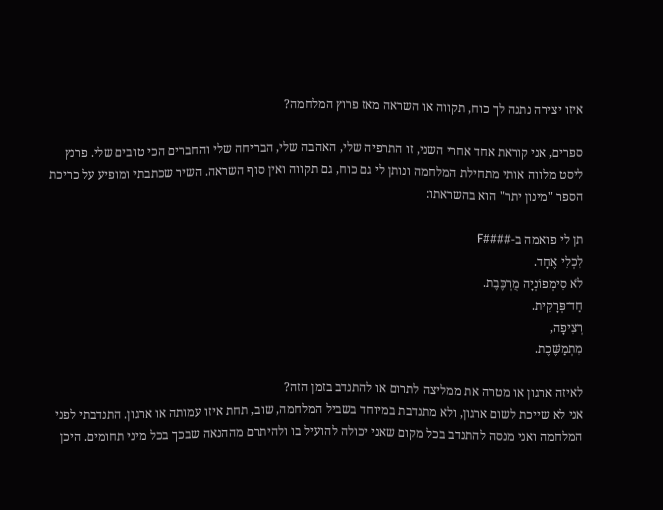איזו יצירה נתנה לך כוח, תקווה או השראה מאז פרוץ המלחמה?

ספרים, אני קוראת אחד אחרי השני, זו התרפיה שלי, האהבה שלי, הבריחה שלי והחברים הכי טובים שלי. פרנץ ליסט מלווה אותי מתחילת המלחמה ונותן לי גם כוח, גם תקווה ואין סוף השראה. השיר שכתבתי ומופיע על כריכת הספר "מינון יתר" הוא בהשראתו:

תן לי פואמה ב-####F
לִכְלִי אֶחָד.
לֹא סִימְפוֹנְיָה מֻרְכֶּבֶת.
חַד־פְּרָקִית.
רְצִיפָה,
מִתְמַשֶּׁכֶת.

לאיזה ארגון או מטרה את ממליצה לתרום או להתנדב בזמן הזה?
אני לא שייכת לשום ארגון, ולא מתנדבת במיוחד בשביל המלחמה, שוב, תחת איזו עמותה או ארגון. התנדבתי לפני המלחמה ואני מנסה להתנדב בכל מקום שאני יכולה להועיל בו ולהיתרם מההנאה שבכך בכל מיני תחומים. היכן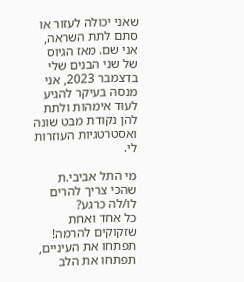שאני יכולה לעזור או סתם לתת השראה, אני שם. מאז הגיוס של שני הבנים שלי בדצמבר 2023, אני מנסה בעיקר להגיע לעוד אימהות ולתת להן נקודת מבט שונה ואסטרטגיות העוזרות לי.

מי התל אביבי.ת שהכי צריך להרים לו/לה כרגע?
כל אחד ואחת שזקוקים להרמה! תפתחו את העיניים, תפתחו את הלב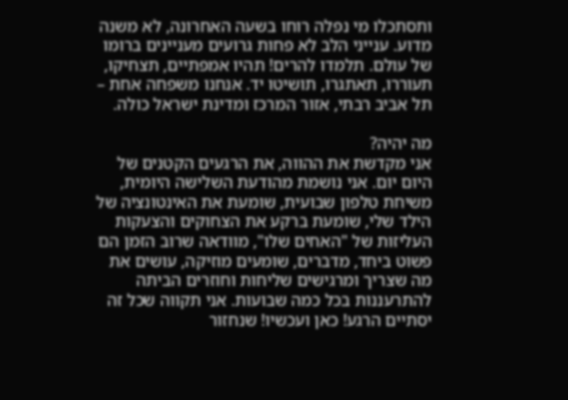ותסתכלו מי נפלה רוחו בשעה האחרונה, לא משנה מדוע. ענייני הלב לא פחות גרועים מעניינים ברומו של עולם. תלמדו להרים! תהיו אמפתיים, תצחיקו, תעוררו, תאתגרו, תושיטו יד. אנחנו משפחה אחת – תל אביב רבתי, אזור המרכז ומדינת ישראל כולה.

מה יהיה?
אני מקדשת את ההווה, את הרגעים הקטנים של היום יום. אני נושמת מהודעת השלישה היומית, משיחת טלפון שבועית, שומעת את האינטונציה של הילד שלי, שומעת ברקע את הצחוקים והצעקות העליזות של "האחים שלו", מוודאה שרוב הזמן הם פשוט ביחד, מדברים, שומעים מוזיקה, עושים את מה שצריך ומרגישים שליחות וחוזרים הביתה להתרעננות בכל כמה שבועות. אני תקווה שכל זה יסתיים הרגע! כאן ועכשיו! שנחזור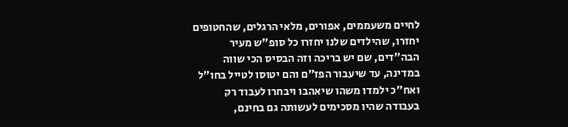לחיים משעממים, אפורים, מלאי הרגלים, שהחטופים יחזרו, שהילדים שלנו יחזרו כל סופ"ש מעיר הבה"דים, שם יש בריכה וזה הבסיס הכי שווה במדינה, עד שיעבור הפז"ם והם יטוסו לטייל בחו"ל ואח"כ ילמדו משהו שיאהבו ויבחרו לעבוד רק בעבודה שהיו מסכימים לעשותה גם בחינם,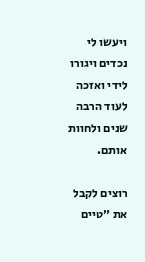ויעשו לי נכדים ויגורו לידי ואזכה לעוד הרבה שנים ולחוות אותם.

רוצים לקבל את ״טיים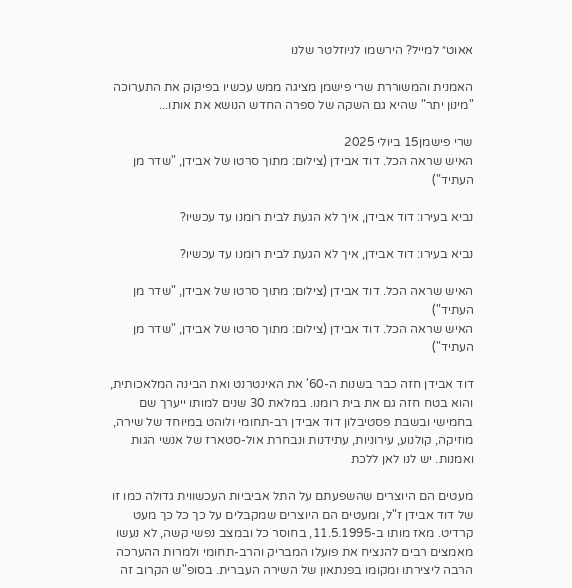אאוט״ למייל? הירשמו לניוזלטר שלנו

האמנית והמשוררת שרי פישמן מציגה ממש עכשיו בפיקוק את התערוכה "מינון יתר" שהיא גם השקה של ספרה החדש הנושא את אותו...

שרי פישמן15 ביולי 2025
האיש שראה הכל. דוד אבידן (צילום: מתוך סרטו של אבידן, "שדר מן העתיד")

נביא בעירו: דוד אבידן, איך לא הגעת לבית רומנו עד עכשיו?

נביא בעירו: דוד אבידן, איך לא הגעת לבית רומנו עד עכשיו?

האיש שראה הכל. דוד אבידן (צילום: מתוך סרטו של אבידן, "שדר מן העתיד")
האיש שראה הכל. דוד אבידן (צילום: מתוך סרטו של אבידן, "שדר מן העתיד")

דוד אבידן חזה כבר בשנות ה-60' את האינטרנט ואת הבינה המלאכותית, והוא בטח חזה גם את בית רומנו. במלאת 30 שנים למותו ייערך שם בחמישי ובשבת פסטיבלון דוד אבידן רב-תחומי ולוהט במיוחד של שירה, מוזיקה, קולנוע, עירוניות, עתידנות ונבחרת אול-סטארז של אנשי הגות ואמנות. יש לנו לאן ללכת

מעטים הם היוצרים שהשפעתם על התל אביביות העכשווית גדולה כמו זו של דוד אבידן ז"ל, ומעטים הם היוצרים שמקבלים על כך כל כך מעט קרדיט. מאז מותו ב-11.5.1995, בחוסר כל ובמצב נפשי קשה, לא נעשו מאמצים רבים להנציח את פועלו המבריק והרב-תחומי ולמרות ההערכה הרבה ליצירתו ומקומו בפנתאון של השירה העברית. בסופ"ש הקרוב זה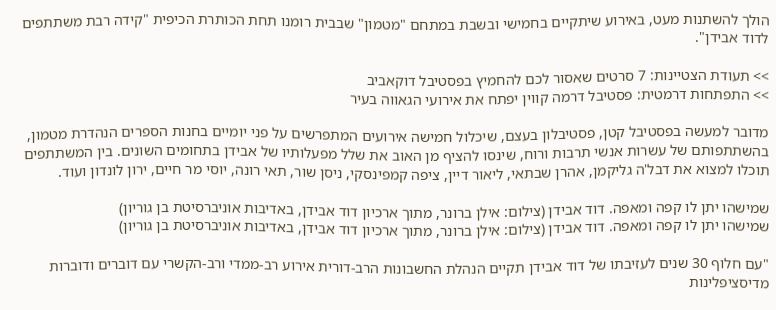הולך להשתנות מעט, באירוע שיתקיים בחמישי ובשבת במתחם "מטמון" שבבית רומנו תחת הכותרת הכיפית "קידה רבת משתתפים לדוד אבידן".

>> תעודת הצטיינות: 7 סרטים שאסור לכם להחמיץ בפסטיבל דוקאביב
>> התפתחות דרמטית: פסטיבל דרמה קווין יפתח את אירועי הגאווה בעיר

מדובר למעשה בפסטיבל קטן, פסטיבלון בעצם, שיכלול חמישה אירועים המתפרשים על פני יומיים בחנות הספרים הנהדרת מטמון, בהשתתפותם של עשרות אנשי תרבות ורוח, שינסו להציף מן האוב את שלל מפעלותיו של אבידן בתחומים השונים. בין המשתתפים תוכלו למצוא את דבל'ה גליקמן, אהרן שבתאי, ליאור דיין, ציפה קמפינסקי, ניסן שור, תאי רונה, יוסי מר חיים, ירון לונדון ועוד.

שמישהו יתן לו קפה ומאפה. דוד אבידן (צילום: אילן ברונר, מתוך ארכיון דוד אבידן, באדיבות אוניברסיטת בן גוריון)
שמישהו יתן לו קפה ומאפה. דוד אבידן (צילום: אילן ברונר, מתוך ארכיון דוד אבידן, באדיבות אוניברסיטת בן גוריון)

"עם חלוף 30 שנים לעזיבתו של דוד אבידן תקיים הנהלת החשבונות הרב-דורית אירוע רב-ממדי ורב-הקשרי עם דוברים ודוברות מדיסציפלינות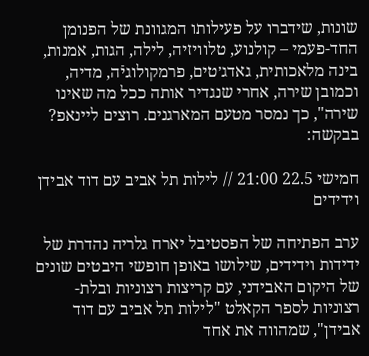שונות, שידברו על פעילותו המגוונת של הפנומן החד-פעמי – קולנוע, טלוויזיה, לילה, הגות, אמנות, בינה מלאכותית, גאדג׳טים, פרמקולוגיֿה, מדיה, וכמובן שירה, אחרי שנגדיר אותה ככל מה שאינו שירה", כך נמסר מטעם המארגנים. רוצים ליינאפ? בבקשה:

חמישי 22.5 21:00 // לילות תל אביב עם דוד אבידן וידידים

ערב הפתיחה של הפסטיבל יארח גלריה נהדרת של ידידות וידידים, שילושו באופן חופשי היבטים שונים של היקום האבידני, עם קריצות רצוניות ובלת-רצוניות לספר הקאלט "לילות תל אביב עם דוד אבידן", שמהווה את אחד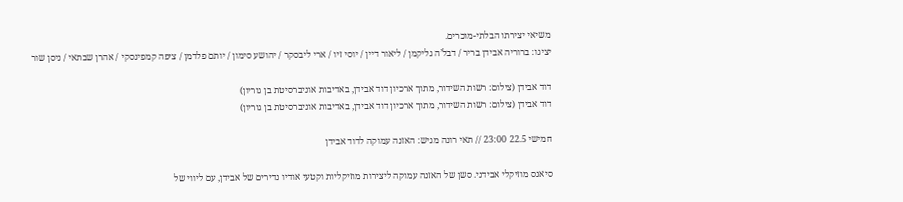משיאי יצירתו הבלתי-מוכרים.
יציגו: ברוריה אבידן בריר / דבל’ה גליקמן / ליאור דיין / יוסי זיו / ארי ליבסקר / יהושע סימון / יותם פלדמן / ציפה קמפינסקי / אהרן שבתאי / ניסן שור

דוד אבידן (צילום: רשות השידור, מתוך ארכיון דוד אבידן, באדיבות אוניברסיטת בן גוריון)
דוד אבידן (צילום: רשות השידור, מתוך ארכיון דוד אבידן, באדיבות אוניברסיטת בן גוריון)

חמישי 22.5 23:00 // תאי רונה מגיש: האזנה עמוקה לדוד אבידן

סיאנס מוזיקלי אבידני. סשן של האזנה עמוקה ליצירות מוזיקליות וקטעי אודיו נדירים של אבידן, עם ליווי של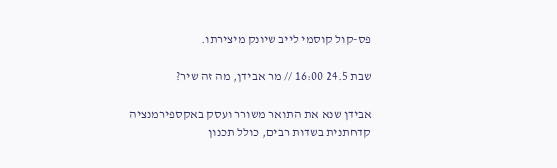פס-קול קוסמי לייב שיונק מיצירתו.

שבת 24.5 16:00 // מר אבידן, מה זה שיר?

אבידן שנא את התואר משורר ועסק באקספירמנציה קדחתנית בשדות רבים, כולל תכנון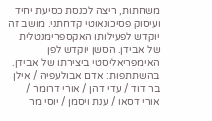משחתות, ריצה לכנסת כסיעת יחיד ועיסוק פסיכונאוטי קדחתני. מושב זה יוקדש לפעילותו האקספרימנטלית של אבידן. הסשן יוקדש לפן האימפריאליסטי ביצירתו של אבידן.
בהשתתפות: אדם אבולעפיה / אילן בר דוד / עדי דהן / אורי דרומר / אורי דסאו / ענת ויסמן / יוסי מר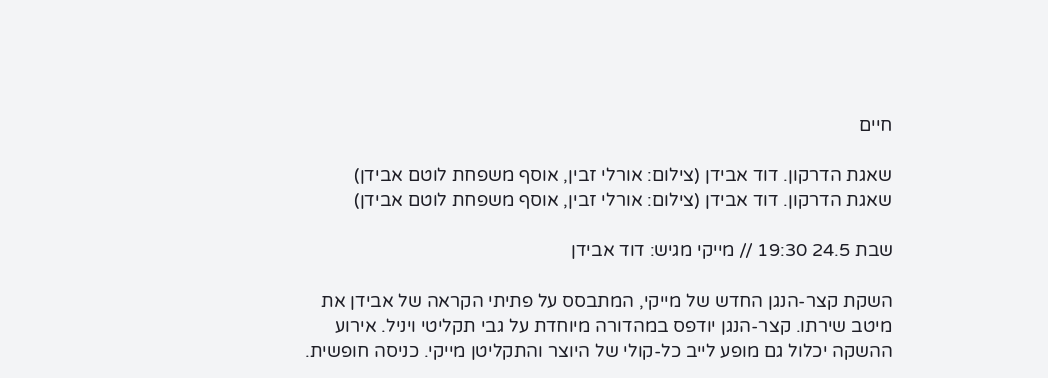חיים

שאגת הדרקון. דוד אבידן (צילום: אורלי זבין, אוסף משפחת לוטם אבידן)
שאגת הדרקון. דוד אבידן (צילום: אורלי זבין, אוסף משפחת לוטם אבידן)

שבת 24.5 19:30 // מייקי מגיש: דוד אבידן

השקת קצר-הנגן החדש של מייקי, המתבסס על פתיתי הקראה של אבידן את מיטב שירתו. קצר-הנגן יודפס במהדורה מיוחדת על גבי תקליטי ויניל. אירוע ההשקה יכלול גם מופע לייב כל-קולי של היוצר והתקליטן מייקי. כניסה חופשית.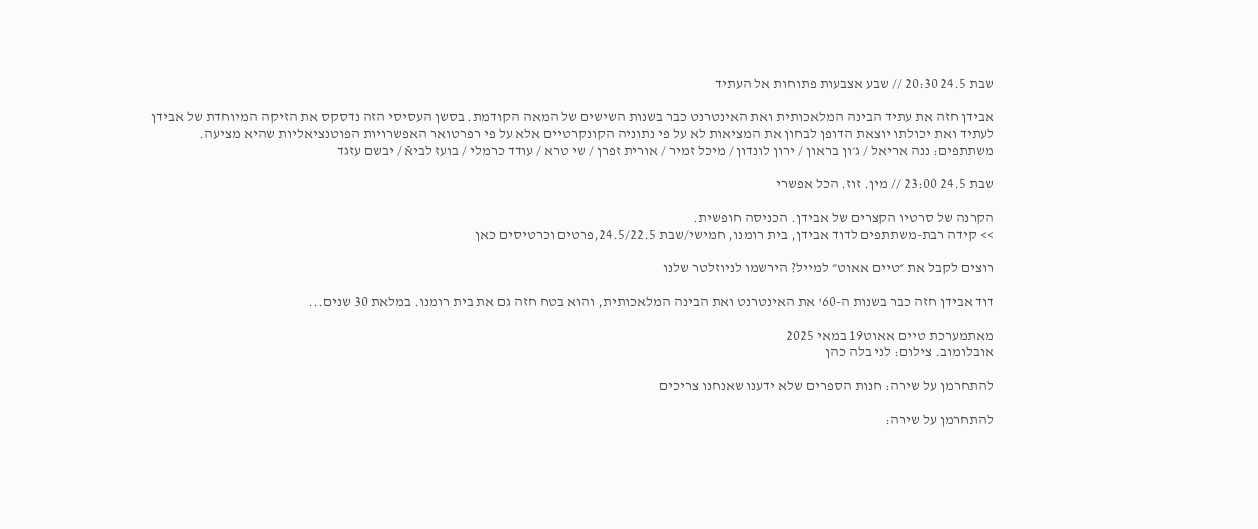שבת 24.5 20:30 // שבע אצבעות פתוחות אל העתיד

אבידן חזה את עתיד הבינה המלאכותית ואת האינטרנט כבר בשנות השישים של המאה הקודמת. בסשן העסיסי הזה נדסקס את הזיקה המיוחדת של אבידן לעתיד ואת יכולתו יוצאת הדופן לבחון את המציאות לא על פי נתוניה הקונקרטיים אלא על פי רפרטואר האפשרויות הפוטנציאליות שהיא מציעה.
משתתפים: ננה אריאל / ג׳ון בראון / ירון לונדון / מיכל זמיר / אורית זפרן / שי טרא / עודד כרמלי / בועז לביאֿ / יבשם עזגד

שבת 24.5 23:00 // מין. זוז. הכל אפשרי

הקרנה של סרטיו הקצרים של אבידן. הכניסה חופשית.
>> קידה רבת-משתתפים לדוד אבידן, בית רומנו, חמישי/שבת 24.5/22.5,פרטים וכרטיסים כאן

רוצים לקבל את ״טיים אאוט״ למייל? הירשמו לניוזלטר שלנו

דוד אבידן חזה כבר בשנות ה-60' את האינטרנט ואת הבינה המלאכותית, והוא בטח חזה גם את בית רומנו. במלאת 30 שנים...

מאתמערכת טיים אאוט19 במאי 2025
אובלומוב. צילום: לני בלה כהן

להתחרמן על שירה: חנות הספרים שלא ידענו שאנחנו צריכים

להתחרמן על שירה: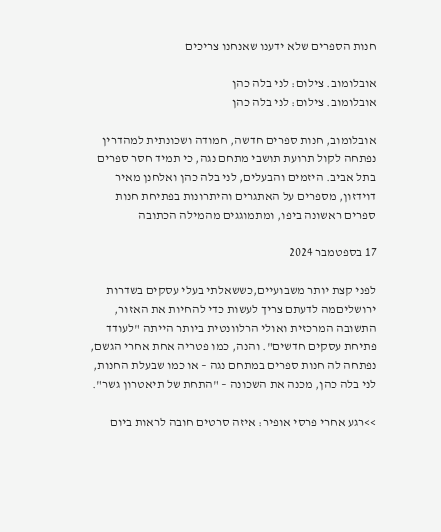חנות הספרים שלא ידענו שאנחנו צריכים

אובלומוב. צילום: לני בלה כהן
אובלומוב. צילום: לני בלה כהן

אובלומוב, חנות ספרים חדשה, חמודה ושכונתית למהדרין נפתחה לקול תרועת תושבי מתחם נגה, כי תמיד חסר ספרים בתל אביב. היזמים והבעלים, לני בלה כהן ואלחנן מאיר דוידזון, מספרים על האתגרים והיתרונות בפתיחת חנות ספרים ראשונה ביפו, ומתמוגגים מהמילה הכתובה

17 בספטמבר 2024

לפני קצת יותר משבועיים,כששאלתי בעלי עסקים בשדרות ירושליםמה לדעתם צריך לעשות כדי להחיות את האזור, התשובה המרכזית ואולי הרלוונטית ביותר הייתה "לעודד פתיחת עסקים חדשים". והנה, כמו פטריה אחת אחרי הגשם, נפתחה לה חנות ספרים במתחם נגה – או כמו שבעלת החנות, לני בלה כהן, מכנה את השכונה – "התחת של תיאטרון גשר".

>>רגע אחרי פרסי אופיר: איזה סרטים חובה לראות ביום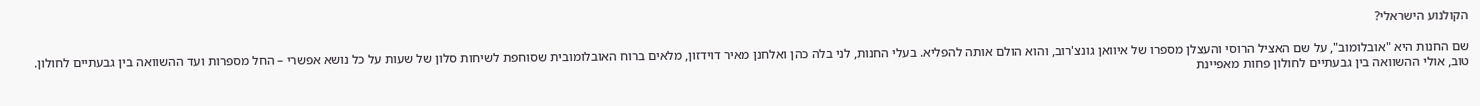הקולנוע הישראלי?

שם החנות היא "אובלומוב", על שם האציל הרוסי והעצלן מספרו של איוואן גונצ'רוב, והוא הולם אותה להפליא. בעלי החנות, לני בלה כהן ואלחנן מאיר דוידזון, מלאים ברוח האובלומובית שסוחפת לשיחות סלון של שעות על כל נושא אפשרי – החל מספרות ועד ההשוואה בין גבעתיים לחולון. טוב, אולי ההשוואה בין גבעתיים לחולון פחות מאפיינת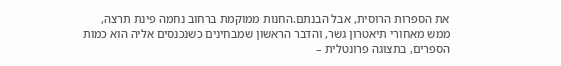את הספרות הרוסית, אבל הבנתם.החנות ממוקמת ברחוב נחמה פינת תרצה, ממש מאחורי תיאטרון גשר, והדבר הראשון שמבחינים כשנכנסים אליה הוא כמות הספרים, בתצוגה פרונטלית –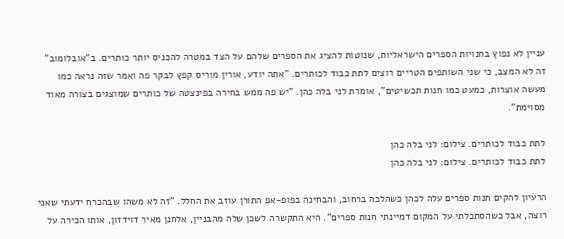עניין לא נפוץ בחנויות הספרים הישראליות, שנוטות להציג את הספרים שלהם על הצד במטרה להכניס יותר כותרים. ב"אובלומוב" זה לא המצב, כי שני השותפים הטריים רוצים לתת כבוד לכותרים. "אתה יודע, אורין מוריס קפץ לבקר פה ואמר שזה נראה כמו מעשה אוצרות, כמעט כמו חנות תכשיטים", אומרת לני בלה כהן. "יש פה ממש בחירה בפינצטה של כותרים שמוצגים בצורה מאוד מסוימת".

לתת כבוד לכותרים. צילום: לני בלה כהן
לתת כבוד לכותרים. צילום: לני בלה כהן

הרעיון להקים חנות ספרים עלה לכהן כשהלכה ברחוב, והבחינה בפופ-אפ התורן עוזב את החלל. "זה לא משהו שבהכרח ידעתי שאני רוצה, אבל כשהסתכלתי על המקום דמיינתי חנות ספרים". היא התקשרה לשכן שלה מהבניין, אלחנן מאיר דוידזון, אותו הכירה על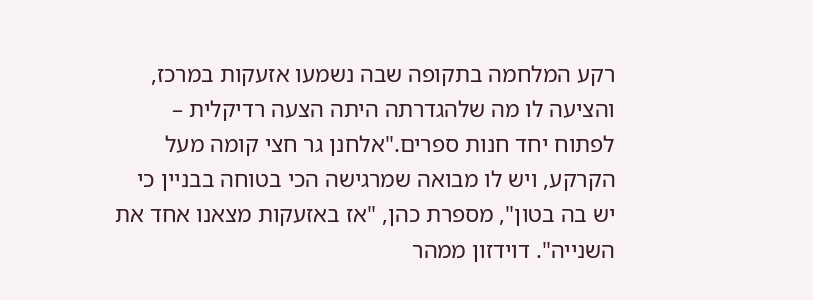רקע המלחמה בתקופה שבה נשמעו אזעקות במרכז, והציעה לו מה שלהגדרתה היתה הצעה רדיקלית – לפתוח יחד חנות ספרים."אלחנן גר חצי קומה מעל הקרקע, ויש לו מבואה שמרגישה הכי בטוחה בבניין כי יש בה בטון", מספרת כהן, "אז באזעקות מצאנו אחד את השנייה". דוידזון ממהר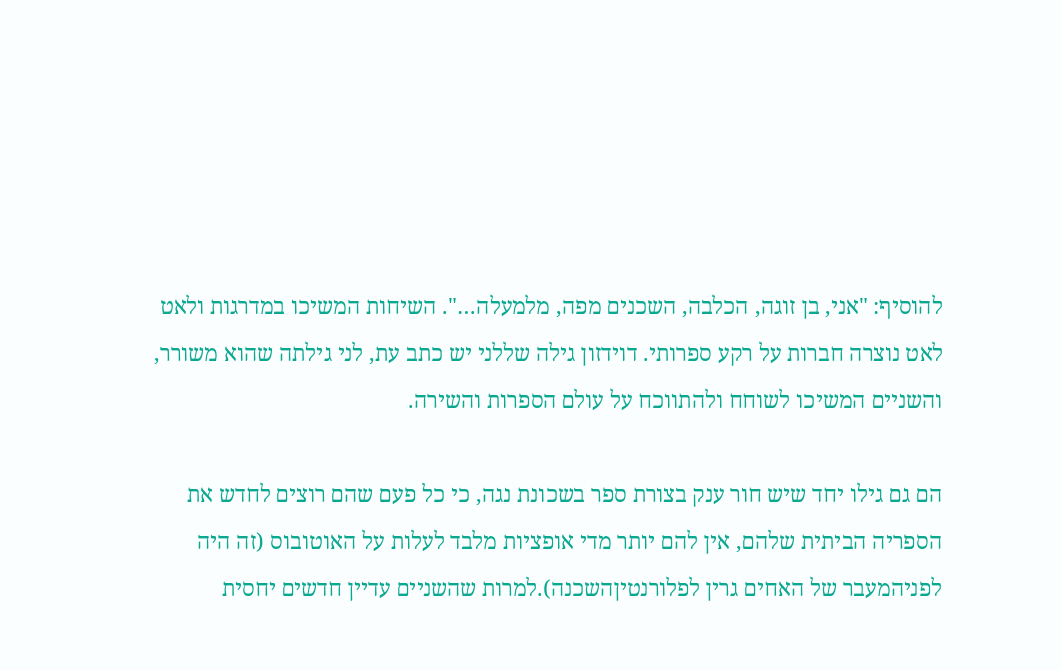להוסיף: "אני, בן זוגה, הכלבה, השכנים מפה, מלמעלה…". השיחות המשיכו במדרגות ולאט לאט נוצרה חברות על רקע ספרותי. דוידזון גילה שללני יש כתב עת, לני גילתה שהוא משורר, והשניים המשיכו לשוחח ולהתווכח על עולם הספרות והשירה.

הם גם גילו יחד שיש חור ענק בצורת ספר בשכונת נגה, כי כל פעם שהם רוצים לחדש את הספריה הביתית שלהם, אין להם יותר מדי אופציות מלבד לעלות על האוטובוס (זה היה לפניהמעבר של האחים גרין לפלורנטיןהשכנה).למרות שהשניים עדיין חדשים יחסית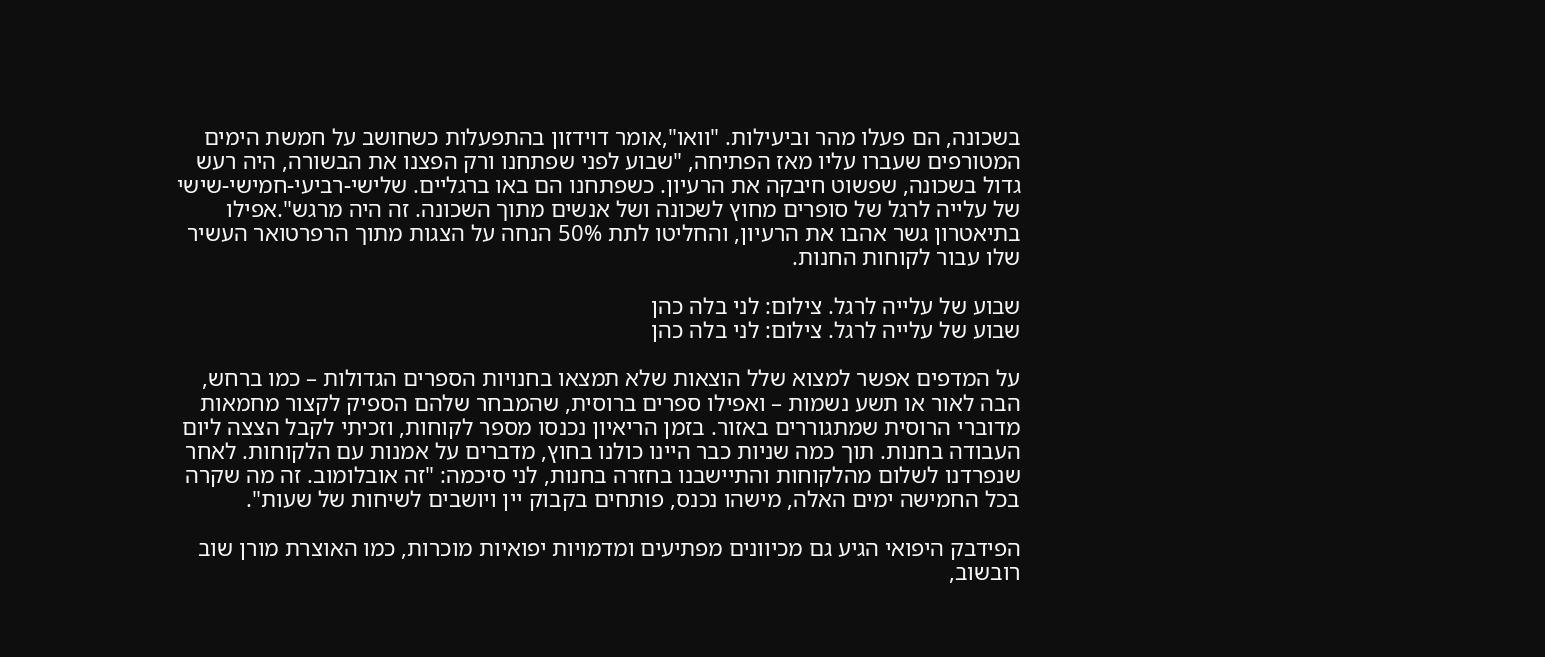בשכונה, הם פעלו מהר וביעילות. "וואו",אומר דוידזון בהתפעלות כשחושב על חמשת הימים המטורפים שעברו עליו מאז הפתיחה, "שבוע לפני שפתחנו ורק הפצנו את הבשורה, היה רעש גדול בשכונה, שפשוט חיבקה את הרעיון. כשפתחנו הם באו ברגליים. שלישי-רביעי-חמישי-שישי של עלייה לרגל של סופרים מחוץ לשכונה ושל אנשים מתוך השכונה. זה היה מרגש".אפילו בתיאטרון גשר אהבו את הרעיון, והחליטו לתת 50% הנחה על הצגות מתוך הרפרטואר העשיר שלו עבור לקוחות החנות.

שבוע של עלייה לרגל. צילום: לני בלה כהן
שבוע של עלייה לרגל. צילום: לני בלה כהן

על המדפים אפשר למצוא שלל הוצאות שלא תמצאו בחנויות הספרים הגדולות – כמו ברחש, הבה לאור או תשע נשמות – ואפילו ספרים ברוסית, שהמבחר שלהם הספיק לקצור מחמאות מדוברי הרוסית שמתגוררים באזור. בזמן הריאיון נכנסו מספר לקוחות, וזכיתי לקבל הצצה ליום העבודה בחנות. תוך כמה שניות כבר היינו כולנו בחוץ, מדברים על אמנות עם הלקוחות. לאחר שנפרדנו לשלום מהלקוחות והתיישבנו בחזרה בחנות, לני סיכמה: "זה אובלומוב. זה מה שקרה בכל החמישה ימים האלה, מישהו נכנס, פותחים בקבוק יין ויושבים לשיחות של שעות".

הפידבק היפואי הגיע גם מכיוונים מפתיעים ומדמויות יפואיות מוכרות, כמו האוצרת מורן שוב רובשוב,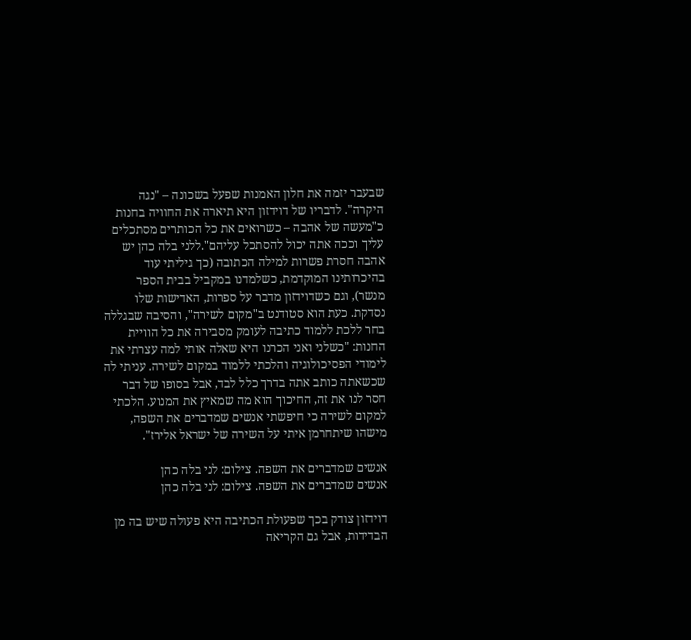שבעבר יזמה את חלון האמנות שפעל בשכונה – "נגה היקרה". לדבריו של דוידזון היא תיארה את החוויה בחנות כ"מעשה של אהבה – כשרואים את כל הכותרים מסתכלים עליך וככה אתה יכול להסתכל עליהם".ללני בלה כהן יש אהבה חסרת פשרות למילה הכתובה (כך גיליתי עוד בהיכרותינו המוקדמת, כשלמדנו במקביל בבית הספר מנשר), וגם כשדוידזון מדבר על ספרות, האדישות שלו נסדקת. כעת הוא סטודנט ב"מקום לשירה", והסיבה שבגללה בחר ללכת ללמוד כתיבה לעומק מסבירה את כל הוויית החנות: "כשלני ואני הכרנו היא שאלה אותי למה עצרתי את לימודי הפסיכולוגיה והלכתי ללמוד במקום לשירה. עניתי לה שכשאתה כותב אתה בדרך כלל לבד, אבל בסופו של דבר חסר לנו את זה, החיכוך הוא מה שמאיץ את המנוע. הלכתי למקום לשירה כי חיפשתי אנשים שמדברים את השפה, מישהו שיתחרמן איתי על השירה של ישראל אלירז".

אנשים שמדברים את השפה. צילום: לני בלה כהן
אנשים שמדברים את השפה. צילום: לני בלה כהן

דוידזון צודק בכך שפעולת הכתיבה היא פעולה שיש בה מן הבדידות, אבל גם הקריאה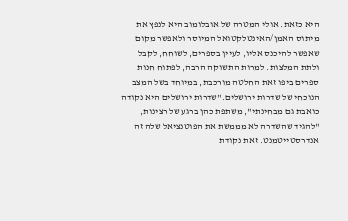היא כזאת. אולי המטרה של אובלומוב היא לנפץ את מיתוס האמן/האינטלקטואל המיוסר ולאפשר מקום שאפשר להיכנס אליו, לעיין בספרים, לשוחח, לקבל ולתת המלצות. למרות התשוקה הרבה, לפתוח חנות ספרים ביפו זאת החלטה מורכבת, במיוחד בשל המצב הנוכחי של שדרות ירושלים."שדרות ירושלים היא נקודה כואבת גם מבחינתי", משתפת כהן ברגע של רצינות, "להגיד שהשדרה לא מממשת את הפוטנציאל שלה זה אנדרסטייטמנט. זאת נקודת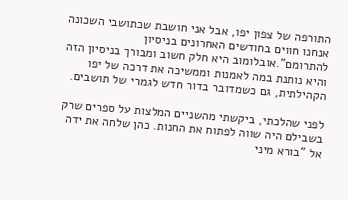התורפה של צפון יפו, אבל אני חושבת שכתושבי השכונה אנחנו חווים בחודשים האחרונים בניסיון להתרומם".אובלומוב היא חלק חשוב ומבורך בניסיון הזה והיא נותנת במה לאמנות וממשיכה את דרכה של יפו הקהילתית, גם כשמדובר בדור חדש לגמרי של תושבים.

לפני שהלכתי, ביקשתי מהשניים המלצות על ספרים שרק בשבילם היה שווה לפתוח את החנות. כהן שלחה את ידה אל "בורא מיני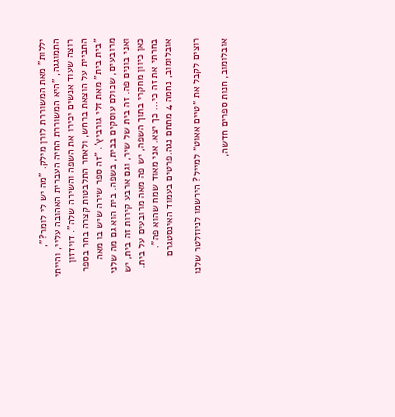יללות" מאת המשוררת לורן מילק. "מה יש לי לומר?", התמוגגה, "היא המשוררת החיה העברית האהובה עליי, והייתי רוצה שעוד אנשים יכירו את השפה והשירה שלה". דוידזון התביית על הוצאת ברחש, ולאחר התלבטות קצרה בחר בספר "בית בית" מאת זלי גורביץ'. "זה ספר שירה שיש בו מאה מרובעים, שכולם עוסקים בבית, בשפה. בית הוא גם מה שלני ואני בונים פה. זה בית של שיר, וגם ארבע קירות זה בית, יש כאן כיוון מחקרי בתוך השפה, יש פה מאה מרובעים על בית. בחרתי את זה כי… כך יצא. אני מאוד שמח שהוא פה".
אובלומוב, נחמה 4 מתחם נגה.פרטים בעמוד האינסטגרם

רוצים לקבל את ״טיים אאוט״ למייל? הירשמו לניוזלטר שלנו

אובלומוב, חנות ספרים חדשה,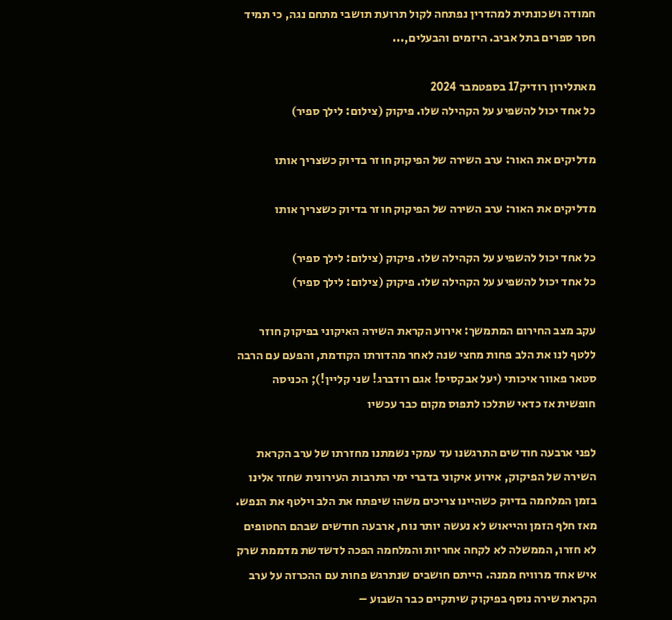חמודה ושכונתית למהדרין נפתחה לקול תרועת תושבי מתחם נגה, כי תמיד חסר ספרים בתל אביב. היזמים והבעלים,...

מאתלירון רודיק17 בספטמבר 2024
כל אחד יכול להשפיע על הקהילה שלו. פיקוק (צילום: לילך ספיר)

מדליקים את האור: ערב השירה של הפיקוק חוזר בדיוק כשצריך אותו

מדליקים את האור: ערב השירה של הפיקוק חוזר בדיוק כשצריך אותו

כל אחד יכול להשפיע על הקהילה שלו. פיקוק (צילום: לילך ספיר)
כל אחד יכול להשפיע על הקהילה שלו. פיקוק (צילום: לילך ספיר)

עקב מצב החירום המתמשך: אירוע הקראת השירה האיקוני בפיקוק חוזר ללטף לנו את הלב פחות מחצי שנה לאחר מהדורתו הקודמת, והפעם עם הרבה סטאר פאוור איכותי (יעל אבקסיס! אגם רודברג! שני קליין!); הכניסה חופשית אז כדאי שתלכו לתפוס מקום כבר עכשיו

לפני ארבעה חודשים התרגשנו עד עמקי נשמתנו מחזרתו של ערב הקראת השירה של הפיקוק, אירוע איקוני בדברי ימי התרבות העירונית שחזר אלינו בזמן המלחמה בדיוק כשהיינו צריכים משהו שיפתח את הלב וילטף את הנפש. מאז חלף הזמן והייאוש לא נעשה יותר נוח, ארבעה חודשים שבהם החטופים לא חזרו, הממשלה לא לקחה אחריות והמלחמה הפכה לדשדשת מדממת שרק איש אחד מרוויח ממנה. הייתם חושבים שנתרגש פחות עם ההכרזה על ערב הקראת שירה נוסף בפיקוק שיתקיים כבר השבוע –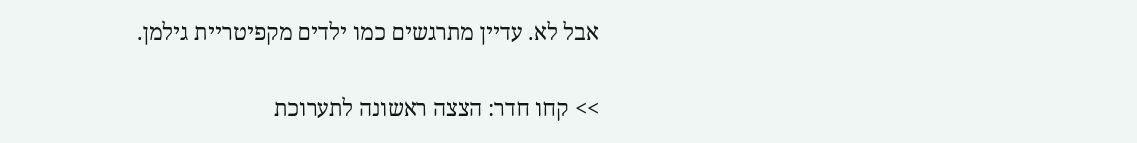אבל לא. עדיין מתרגשים כמו ילדים מקפיטריית גילמן.

>> קחו חדר: הצצה ראשונה לתערוכת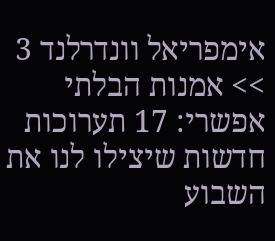אימפריאל וונדרלנד 3
>> אמנות הבלתי אפשרי: 17 תערוכות חדשות שיצילו לנו את השבוע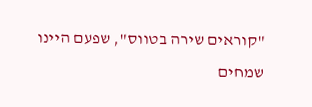"קוראים שירה בטווס", שפעם היינו שמחים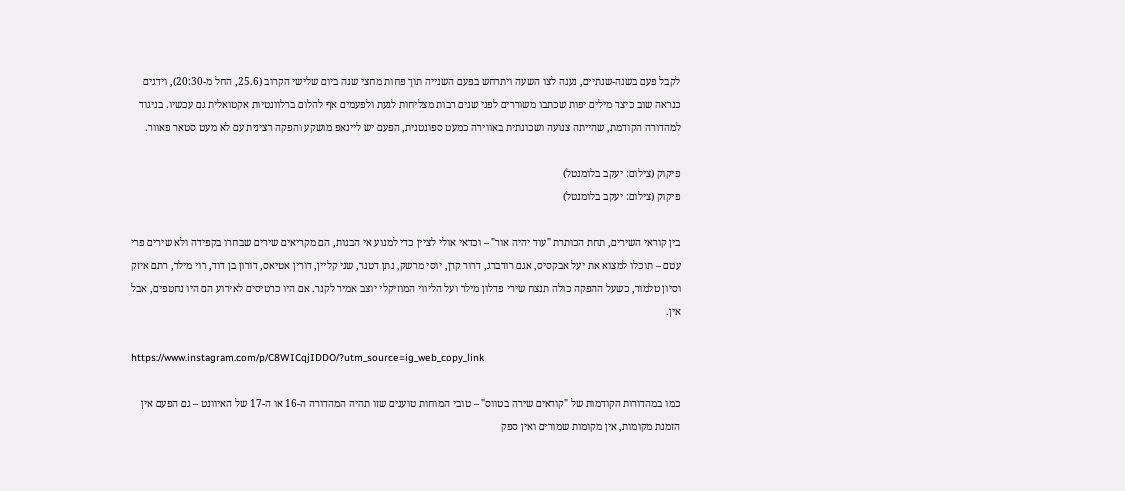לקבל פעם בשנה-שנתיים, נענה לצו השעה ויתרחש בפעם השנייה תוך פחות מחצי שנה ביום שלישי הקרוב (25.6, החל מ-20:30), וידגים כנראה שוב כיצד מילים יפות שכתבו משוררים לפני שנים רבות מצליחות לגעת ולפעמים אף להלום ברלוונטיות אקטואלית גם עכשיו. בניגוד למהדורה הקודמת, שהייתה צנועה ושכונתית באווירה כמעט ספונטנית, הפעם יש ליינאפ מושקע והפקה רצינית עם לא מעט סטאר פאוור.

פיקוק (צילום: יעקב בלומנטל)
פיקוק (צילום: יעקב בלומנטל)

בין קוראי השירים, תחת הכותרת "עוד יהיה אור" – וכדאי אולי לציין כדי למנוע אי הבנות, הם מקריאים שירים שבחרו בקפידה ולא שירים פרי עטם – תוכלו למצוא את יעל אבקסיס, אגם רודברג, דרור קרן, יוסי מרשק, נתן דטנר, שני קליין, דורין אטיאס, דורון בן דוד, רוי מילר, רתם איזק וסיון טלמור, כשעל ההפקה כולה תנצח שירי פדלון מילר ועל הליווי המוזיקלי יוצב אמיר לקנר. אם היו כרטיסים לאירוע הם היו נחטפים, אבל אין.

https://www.instagram.com/p/C8WICqjIDDO/?utm_source=ig_web_copy_link

כמו במהדורות הקודמות של "קוראים שירה בטווס" – טובי המוחות טוענים שזו תהיה המהדורה ה-16 או ה-17 של האיוונט – גם הפעם אין הזמנת מקומות, אין מקומות שמורים ואין ספק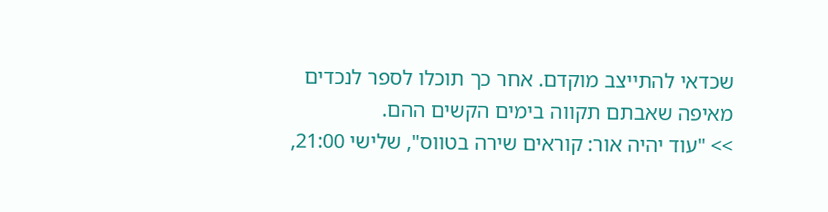שכדאי להתייצב מוקדם. אחר כך תוכלו לספר לנכדים מאיפה שאבתם תקווה בימים הקשים ההם.
>> "עוד יהיה אור: קוראים שירה בטווס", שלישי 21:00,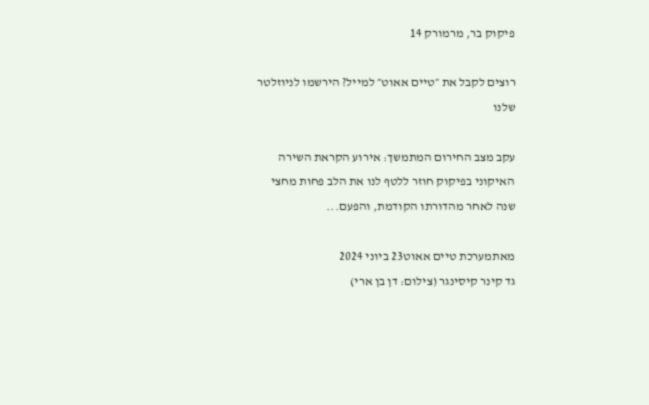פיקוק בר, מרמורק 14

רוצים לקבל את ״טיים אאוט״ למייל? הירשמו לניוזלטר שלנו

עקב מצב החירום המתמשך: אירוע הקראת השירה האיקוני בפיקוק חוזר ללטף לנו את הלב פחות מחצי שנה לאחר מהדורתו הקודמת, והפעם...

מאתמערכת טיים אאוט23 ביוני 2024
גד קינר קיסינגר (צילום: דן בן ארי)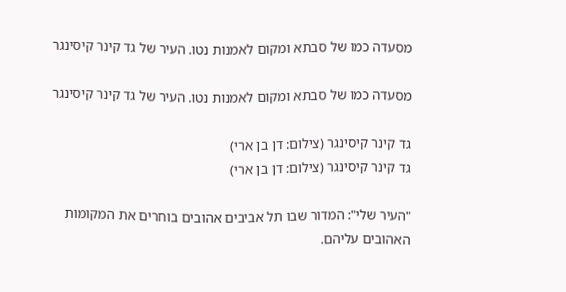מסעדה כמו של סבתא ומקום לאמנות נטו. העיר של גד קינר קיסינגר

מסעדה כמו של סבתא ומקום לאמנות נטו. העיר של גד קינר קיסינגר

גד קינר קיסינגר (צילום: דן בן ארי)
גד קינר קיסינגר (צילום: דן בן ארי)

"העיר שלי": המדור שבו תל אביבים אהובים בוחרים את המקומות האהובים עליהם.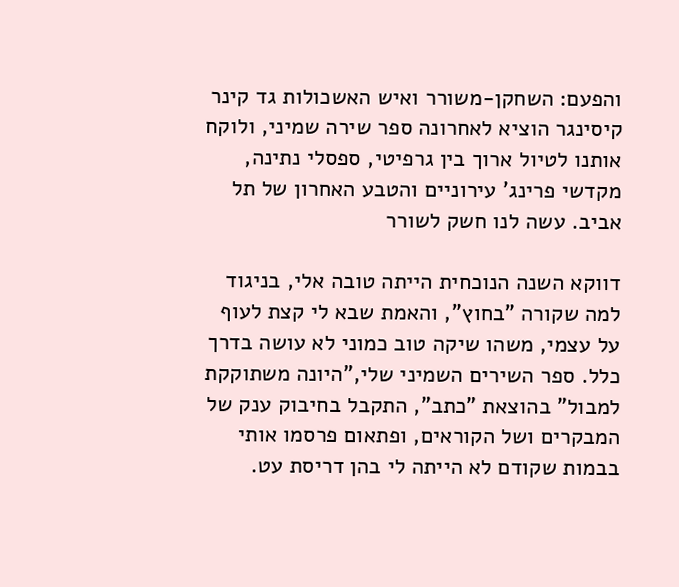והפעם: השחקן-משורר ואיש האשכולות גד קינר קיסינגר הוציא לאחרונה ספר שירה שמיני, ולוקח אותנו לטיול ארוך בין גרפיטי, ספסלי נתינה, מקדשי פרינג' עירוניים והטבע האחרון של תל אביב. עשה לנו חשק לשורר

דווקא השנה הנוכחית הייתה טובה אלי, בניגוד למה שקורה "בחוץ", והאמת שבא לי קצת לעוף על עצמי, משהו שיקה טוב כמוני לא עושה בדרך כלל. ספר השירים השמיני שלי,"היונה משתוקקת למבול" בהוצאת "כתב", התקבל בחיבוק ענק של המבקרים ושל הקוראים, ופתאום פרסמו אותי בבמות שקודם לא הייתה לי בהן דריסת עט.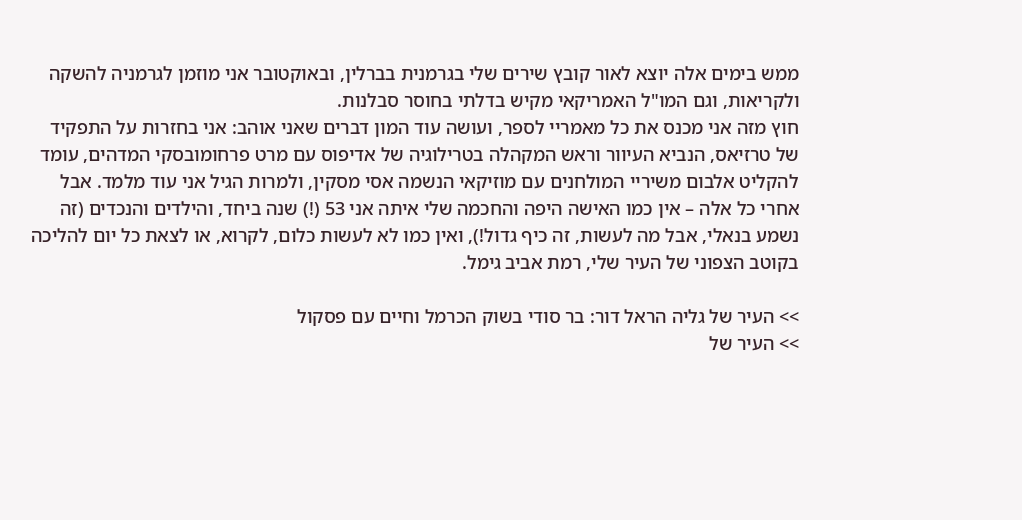ממש בימים אלה יוצא לאור קובץ שירים שלי בגרמנית בברלין, ובאוקטובר אני מוזמן לגרמניה להשקה ולקריאות, וגם המו"ל האמריקאי מקיש בדלתי בחוסר סבלנות.
חוץ מזה אני מכנס את כל מאמריי לספר, ועושה עוד המון דברים שאני אוהב: אני בחזרות על התפקיד של טרזיאס, הנביא העיוור וראש המקהלה בטרילוגיה של אדיפוס עם מרט פרחומובסקי המדהים, עומד להקליט אלבום משיריי המולחנים עם מוזיקאי הנשמה אסי מסקין, ולמרות הגיל אני עוד מלמד. אבל אחרי כל אלה – אין כמו האישה היפה והחכמה שלי איתה אני 53 (!) שנה ביחד, והילדים והנכדים (זה נשמע בנאלי, אבל מה לעשות, זה כיף גדול!), ואין כמו לא לעשות כלום, לקרוא, או לצאת כל יום להליכה בקוטב הצפוני של העיר שלי, רמת אביב גימל.

>> העיר של גליה הראל דור: בר סודי בשוק הכרמל וחיים עם פסקול
>> העיר של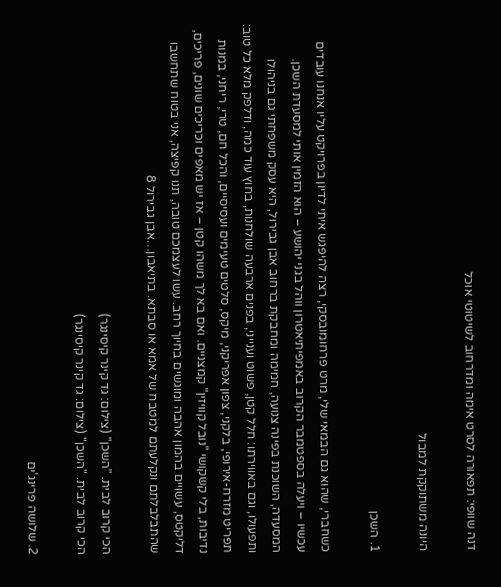דנה שוופי: תפאורה לסרט אימה ומדרחוב לשיטוטי אוכל

היונה משתוקקת למבול

1. השכן

כשחברי, שהוא גם הבמאי שלי, מרט פרחומובסקי, רצה להיפגש איתי לדיון בפרויקט עליו אנחנו עובדים עכשיו – ויעלה בספטמבר הקרוב באמפיתיאטרון ווהל בגני יהושע – הוא הזמין אותי למסעדת השכן. המסעדה, השוכנת בפינה צנועה, חמימה ומחבקת ברחוב אבן גבירול, היא עסק משפחתי גם בניהולו ותפעולו, וגם באווירתו: חלל קטן, פשוט וענייני, בפנים ארבעה שולחנות, בחוץ עוד כמה, ודלפק מלא כל טוב: תפריט מזרח-אירופי, בלקני, צפון אפריקני, מיקס, סלטים טעימים ועסיסיים, והכל חם, טרי, ריחני, במנות נדיבות, בלי קשקושי "נובל קוויזין" קמצניים. ואם בא לך משהו קטן – אז יש מאפים וכריכים שונים, פריכים, דליקטס, עשויים בהמון אהבה ומוגשים בחיוך רחב. עשו לעצמכם טובה, תנו קפיצה, אני בטוח שתחשבו שהתבלבלתם ונקלעתם למטבח של אמא או סבתא. בתיאבון…אבן גבירול 8

הכי קרוב לבית. "השכן" (צילום: גד קינר קיסינגר)
הכי קרוב לבית. "השכן" (צילום: גד קינר קיסינגר)

2. שלושה פרינג'ים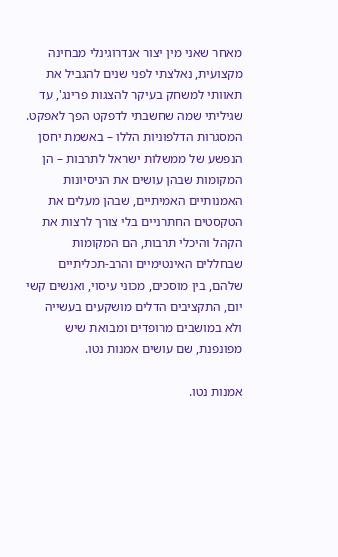מאחר שאני מין יצור אנדרוגינלי מבחינה מקצועית, נאלצתי לפני שנים להגביל את תאוותי למשחק בעיקר להצגות פרינג', עד שגיליתי שמה שחשבתי לדפקט הפך לאפקט. המסגרות הדלפוניות הללו – באשמת יחסן הנפשע של ממשלות ישראל לתרבות – הן המקומות שבהן עושים את הניסיונות האמנותיים האמיתיים, שבהן מעלים את הטקסטים החתרניים בלי צורך לרצות את הקהל והיכלי תרבות, הם המקומות שבחללים האינטימיים והרב-תכליתיים שלהם, בין מוסכים, מכוני עיסוי, ואנשים קשי יום, התקציבים הדלים מושקעים בעשייה ולא במושבים מרופדים ומבואת שיש מפונפנת, שם עושים אמנות נטו.

אמנות נטו.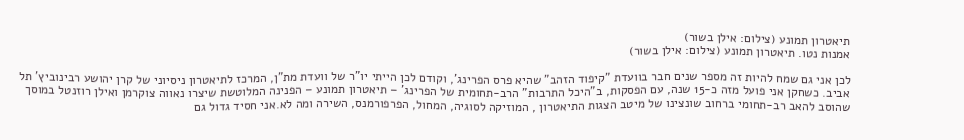תיאטרון תמונע (צילום: אילן בשור)
אמנות נטו. תיאטרון תמונע (צילום: אילן בשור)

לכן אני גם שמח להיות זה מספר שנים חבר בוועדת "קיפוד הזהב" שהיא פרס הפרינג', וקודם לכן הייתי יו"ר של וועדת מת"ן, המרכז לתיאטרון ניסיוני של קרן יהושע רבינוביץ' תל אביב. כשחקן אני פועל מזה כ-15 שנה, עם הפסקות, ב"היכל התרבות" הרב-תחומית של הפרינג' – תיאטרון תמונע – הפנינה המלוטשת שיצרו נאווה צוקרמן ואילן רוזנטל במוסך שהוסב להאב רב-תחומי ברחוב שונצינו של מיטב הצגות התיאטרון , המוזיקה לסוגיה, המחול, הפרפורמנס, השירה ומה לא.אני חסיד גדול גם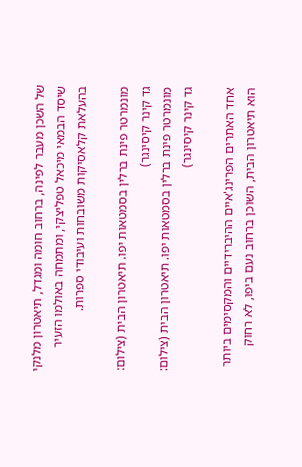של השכן מעבר לפינה, ברחוב חומה ומגדל, תיאטרון מלנקי שיסד הבמאי מיכאל טפליצקי, ומתמחה באולמו הזעיר בהעלאת קלאסיקות משובחות ועיבודי ספרות.

מונמרטר פינת ברלין בסמטאות יפו. תיאטרון הבית (צילום: גד קינר קיסינגר)
מונמרטר פינת ברלין בסמטאות יפו. תיאטרון הבית (צילום: גד קינר קיסינגר)

אחד האתרים הפרינג'איים ההיברידיים והמקסימים ביותר הוא תיאטרון הבית, השוכן ברחוב נעם ביפו, לא רחוק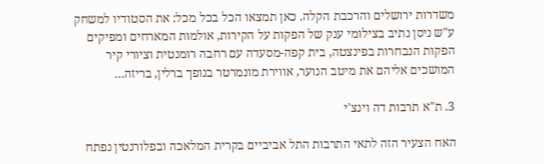משדרות ירושלים והרכבת הקלה. כאן תמצאו הכל בכל מכל: את הסטודיו למשחק ע"ש ניסן נתיב בצילומי ענק של הפקות על הקירות, אולמות המארחים ומפיקים הפקות הנבחרות בפינצטה, בית קפה-מסעדה עם רחבה רומנטית וציורי קיר המושכים אליהם את מיטב הנוער, אווירת מונמרטר בנופך ברלין, בריזה…

3. ת"א תרבות דה וינצ'י

האח הצעיר הזה לתאי התרבות התל אביביים בקרית המלאכה ובפלורנטין נפתח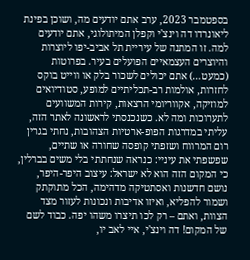בספטמבר 2023, ערב אתם יודעים מה, ושוכן בפינת ליאונרדו דה וינצ'י וקפלן המיתולוגי, אתם יודעים למה. זו המתנה של עיריית תל אביב-יפו ליוצרות והיוצרים העצמאיים הפועלים בעיר. בפרוטות (כמעט…) אתם יכולים לשכור בלק או ווייט בוקס לחזרות, אולמות רב-תכליתיים למופע, סטודיואים למוזיקה, אקווריומי הרצאות, קירות המשוועים לתערוכות ומה לא. כשנכנסתי לראשונה לאתר הזה, עליתי במדרגות הפופ-ארטיות הצהובות, נחתי בגרין רום המרווח ושזפתי קופסה שחורה או שתיים, שפשפתי את עיניי: כנראה שנחתתי בלי משים בברלין, כי המקום הזה הוא לא ישראל: עיצוב היפר-היפר, נושם חדשנות ואסתטיקה מדהימה, הכל מתוקתק ושמור להפליא, ואיזו אדיבות ונכונות לעזור מצד הצוות, ואתם – רק לכו תיצרו משהו יפה. כבוד לשם של המקום! דה וינצ'י, איי לאב יו,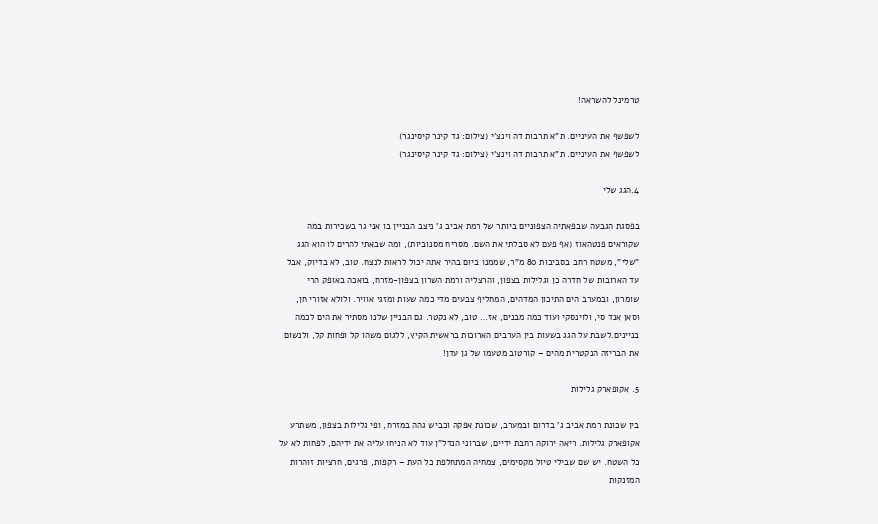טרמינל להשראה!

לשפשף את העיניים. ת"א תרבות דה וינצ'י (צילום: גד קינר קיסינגר)
לשפשף את העיניים. ת"א תרבות דה וינצ'י (צילום: גד קינר קיסינגר)

4.הגג שלי

בפסגת הגבעה שבפאתיה הצפוניים ביותר של רמת אביב ג' ניצב הבניין בו אני גר בשכירות במה שקוראים פנטהאוז (אף פעם לא סבלתי את השם. מסריח מסנוביות), ומה שבאתי להרים לו הוא הגג "שלי", משטח רחב בסביבות 80 מ"ר, שממנו ביום בהיר אתה יכול לראות לנצח. טוב, לא בדיוק, אבל עד הארובות של חדרה כן וגלילות בצפון, והרצליה ורמת השרון בצפון-מזרח, בואכה באופק הרי שומרון, ובמערב הים התיכון המדהים, המחליף צבעים מדי כמה שעות ומזגי אוויר. ולולא אזורי חן, וסאן אנד סי, ולוינסקי ועוד כמה מבנים, אז… טוב, לא נקטר. גם הבניין שלנו מסתיר את הים לכמה בניינים.לשבת על הגג בשעות בין הערבים הארוכות בראשית הקיץ, ללגום משהו קל ופחות קל, ולנשום את הבריזה הנקטרית מהים – קורטוב מטעמו של גן עדן!

5. אקופארק גלילות

בין שכונת רמת אביב ג' בדרום ובמערב, שכונת אפקה וכביש גהה במזרח, ופי גלילות בצפון, משתרע אקופארק גלילות. ריאה ירוקה רחבת ידיים, שברוני הנדל"ן עוד לא הניחו עליה את ידיהם, לפחות לא על כל השטח. יש שם שבילי טיול מקסימים, צמחיה המתחלפת כל העת – רקפות, פרגים, חרציות זוהרות המזנקות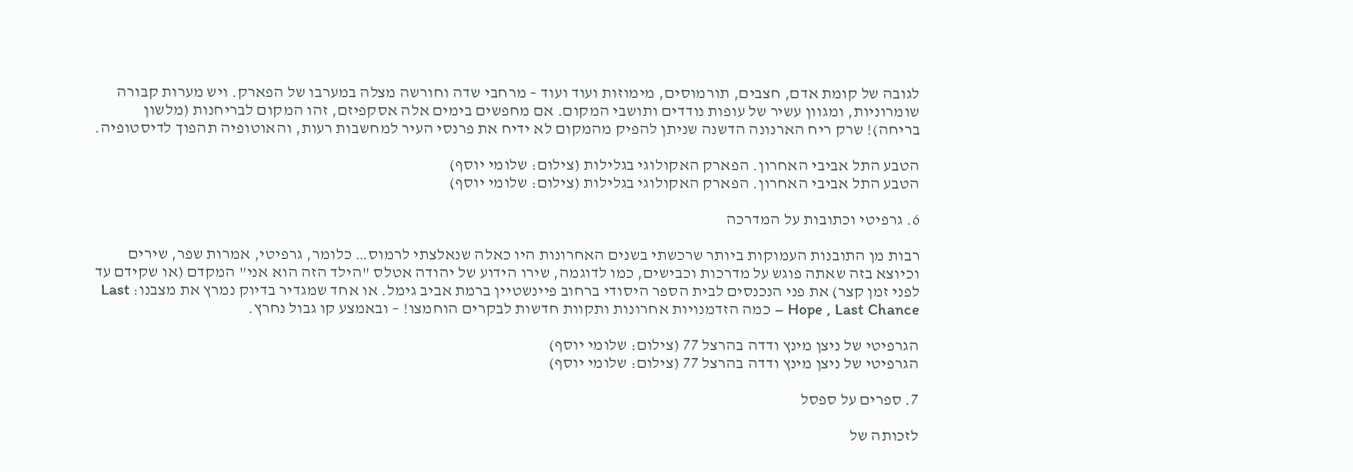לגובה של קומת אדם, חצבים, תורמוסים, מימוזות ועוד ועוד – מרחבי שדה וחורשה מצלה במערבו של הפארק. ויש מערות קבורה שומרוניות, ומגוון עשיר של עופות נודדים ותושבי המקום. אם מחפשים בימים אלה אסקפיזם, זהו המקום לבריחנות (מלשון בריחה)! שרק ריח הארנונה הדשנה שניתן להפיק מהמקום לא ידיח את פרנסי העיר למחשבות רעות, והאוטופיה תהפוך לדיסטופיה.

הטבע התל אביבי האחרון. הפארק האקולוגי בגלילות (צילום: שלומי יוסף)
הטבע התל אביבי האחרון. הפארק האקולוגי בגלילות (צילום: שלומי יוסף)

6. גרפיטי וכתובות על המדרכה

רבות מן התובנות העמוקות ביותר שרכשתי בשנים האחרונות היו כאלה שנאלצתי לרמוס… כלומר, גרפיטי, אמרות שפר, שירים וכיוצא בזה שאתה פוגש על מדרכות וכבישים, כמו לדוגמה, שירו הידוע של יהודה אטלס "הילד הזה הוא אני" המקדם (או שקידם עד לפני זמן קצר) את פני הנכנסים לבית הספר היסודי ברחוב פיינשטיין ברמת אביב גימל. או אחד שמגדיר בדיוק נמרץ את מצבנו: Last Hope , Last Chance – כמה הזדמנויות אחרונות ותקוות חדשות לבקרים הוחמצו! – ובאמצע קו גבול נחרץ.

הגרפיטי של ניצן מינץ ודדה בהרצל 77 (צילום: שלומי יוסף)
הגרפיטי של ניצן מינץ ודדה בהרצל 77 (צילום: שלומי יוסף)

7. ספרים על ספסל

לזכותה של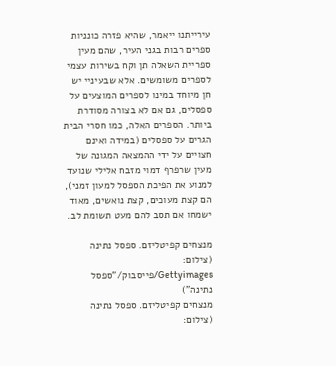עירייתנו ייאמר, שהיא פזרה כונניות ספרים רבות בגני העיר, שהם מעין ספריית השאלה תן וקח בשירות עצמי לספרים משומשים. אלא שבעיניי יש חן מיוחד במינו לספרים המוצעים על ספסלים, גם אם לא בצורה מסודרת ביותר. הספרים האלה, כמו חסרי הבית הגרים על ספסלים (במידה ואינם חצויים על ידי ההמצאה המגונה של מעין שרפרף דמוי מזבח אלילי שנועד למנוע את הפיכת הספסל למעון זמני), הם קצת מעוכים, קצת נואשים, מאוד ישמחו אם תסב להם מעט תשומת לב.

מנצחים קפיטליזם. ספסל נתינה (צילום: Gettyimages/פייסבוק/"ספסל נתינה")
מנצחים קפיטליזם. ספסל נתינה (צילום: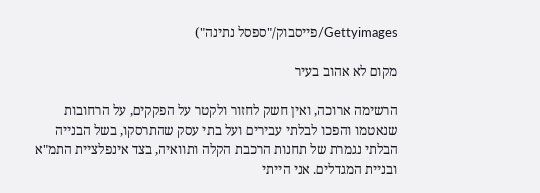Gettyimages/פייסבוק/"ספסל נתינה")

מקום לא אהוב בעיר

הרשימה ארוכה, ואין חשק לחזור ולקטר על הפקקים, על הרחובות שנאטמו והפכו לבלתי עבירים ועל בתי עסק שהתרסקו, בשל הבנייה הבלתי נגמרת של תחנות הרכבת הקלה ותוואיה, בצד אינפלציית התמ"א ובניית המגדלים. אני הייתי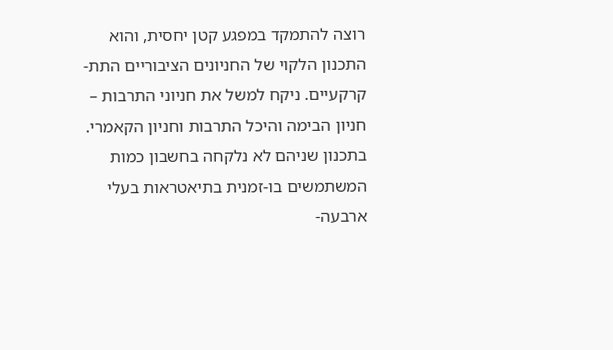רוצה להתמקד במפגע קטן יחסית, והוא התכנון הלקוי של החניונים הציבוריים התת-קרקעיים. ניקח למשל את חניוני התרבות – חניון הבימה והיכל התרבות וחניון הקאמרי. בתכנון שניהם לא נלקחה בחשבון כמות המשתמשים בו-זמנית בתיאטראות בעלי ארבעה-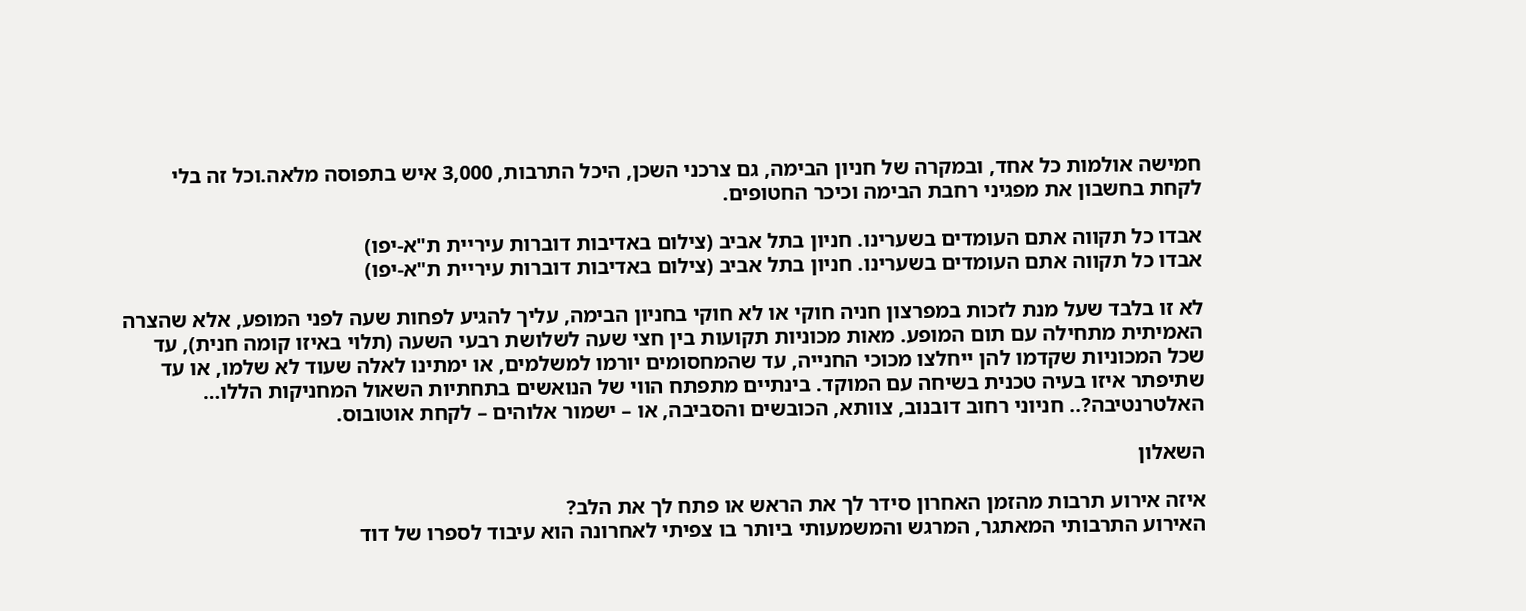חמישה אולמות כל אחד, ובמקרה של חניון הבימה, גם צרכני השכן, היכל התרבות, 3,000 איש בתפוסה מלאה.וכל זה בלי לקחת בחשבון את מפגיני רחבת הבימה וכיכר החטופים.

אבדו כל תקווה אתם העומדים בשערינו. חניון בתל אביב (צילום באדיבות דוברות עיריית ת"א-יפו)
אבדו כל תקווה אתם העומדים בשערינו. חניון בתל אביב (צילום באדיבות דוברות עיריית ת"א-יפו)

לא זו בלבד שעל מנת לזכות במפרצון חניה חוקי או לא חוקי בחניון הבימה, עליך להגיע לפחות שעה לפני המופע, אלא שהצרה האמיתית מתחילה עם תום המופע. מאות מכוניות תקועות בין חצי שעה לשלושת רבעי השעה (תלוי באיזו קומה חנית), עד שכל המכוניות שקדמו להן ייחלצו מכוכי החנייה, עד שהמחסומים יורמו למשלמים, או ימתינו לאלה שעוד לא שלמו, או עד שתיפתר איזו בעיה טכנית בשיחה עם המוקד. בינתיים מתפתח הווי של הנואשים בתחתיות השאול המחניקות הללו… האלטרנטיבה?.. חניוני רחוב דובנוב, צוותא, הכובשים והסביבה, או – ישמור אלוהים – לקחת אוטובוס.

השאלון

איזה אירוע תרבות מהזמן האחרון סידר לך את הראש או פתח לך את הלב?
האירוע התרבותי המאתגר, המרגש והמשמעותי ביותר בו צפיתי לאחרונה הוא עיבוד לספרו של דוד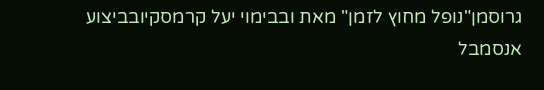גרוסמן"נופל מחוץ לזמן" מאת ובבימוי יעל קרמסקיובביצוע אנסמבל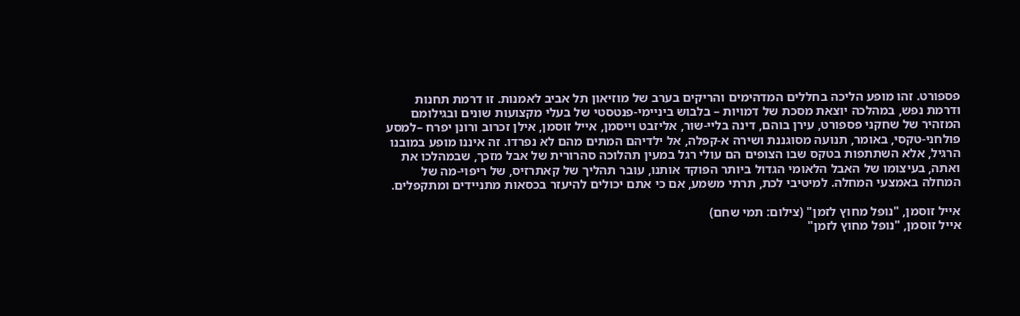פספורט. זהו מופע הליכה בחללים המדהימים והריקים בערב של מוזיאון תל אביב לאמנות. זו דרמת תחנות ודרמת נפש, במהלכה יוצאת מסכת של דמויות – בלבוש ביניימי-פנטסטי של בעלי מקצועות שונים ובגילומם המזהיר של שחקני פספורט, עירן בוהם, דינה בליי-שור, אליזבט וייסמן, אייל זוסמן, אילן זכרוב ורונן יפרח –למסע פולחני-טקסי, באומר, תנועה מסוגננת ושירה א-קפלה, אל ילדיהם המתים מהם לא נפרדו. זה איננו מופע במובנו הרגיל, אלא השתתפות בטקס שבו הצופים הם עולי רגל במעין תהלוכה סהרורית של אבל מזכך, שבמהלכו את ואתה, בעיצומו של האבל הלאומי הגדול ביותר הפוקד אותנו, עובר תהליך של קאתרזיס, של ריפוי-מה של המחלה באמצעי המחלה. למיטיבי לכת, תרתי משמע, אם כי אתם יכולים להיעזר בכסאות מתניידים ומתקפלים.

אייל זוסמן, "נופל מחוץ לזמן" (צילום: תמי שחם)
אייל זוסמן, "נופל מחוץ לזמן"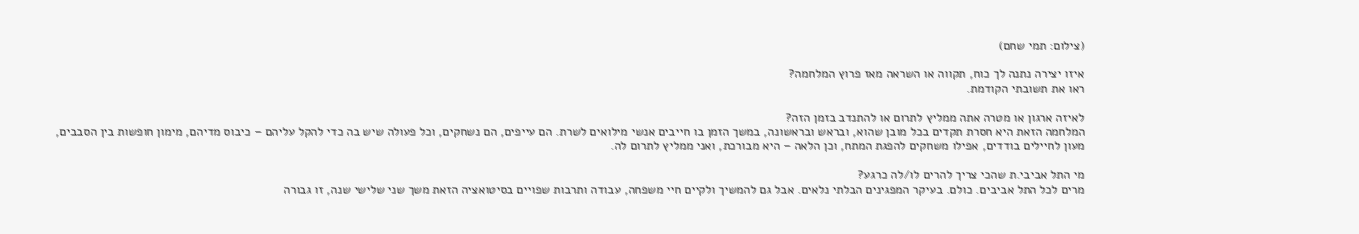(צילום: תמי שחם)

איזו יצירה נתנה לך כוח, תקווה או השראה מאז פרוץ המלחמה?
ראו את תשובתי הקודמת.

לאיזה ארגון או מטרה אתה ממליץ לתרום או להתנדב בזמן הזה?
המלחמה הזאת היא חסרת תקדים בכל מובן שהוא, ובראש ובראשונה, במשך הזמן בו חייבים אנשי מילואים לשרת. הם עייפים, הם נשחקים, וכל פעולה שיש בה כדי להקל עליהם – כיבוס מדיהם, מימון חופשות בין הסבבים, מעון לחיילים בודדים, אפילו משחקים להפגת המתח, וכן הלאה – היא מבורכת, ואני ממליץ לתרום לה.

מי התל אביבי.ת שהכי צריך להרים לו/לה כרגע?
מרים לכל התל אביבים. כולם. בעיקר המפגינים הבלתי נלאים. אבל גם להמשיך ולקיים חיי משפחה, עבודה ותרבות שפויים בסיטואציה הזאת משך שני שלישי שנה, זו גבורה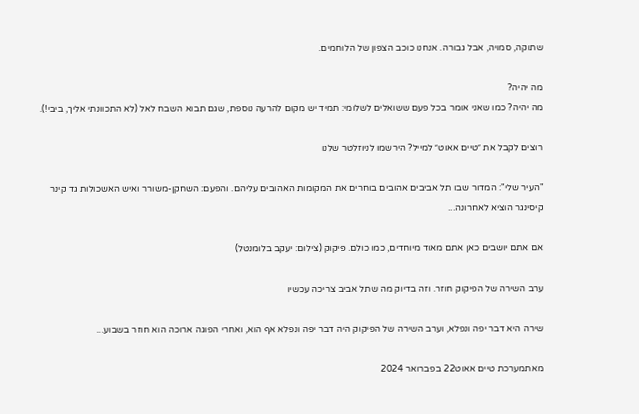שתוקה, סמויה, אבל גבורה. אנחנו כוכב הצפון של הלוחמים.

מה יהיה?
מה יהיה? כמו שאני אומר בכל פעם ששואלים לשלומי: תמיד יש מקום להרעה נוספת, שגם תבוא השבח לאל (לא התכוונתי אליך, ביבי!).

רוצים לקבל את ״טיים אאוט״ למייל? הירשמו לניוזלטר שלנו

"העיר שלי": המדור שבו תל אביבים אהובים בוחרים את המקומות האהובים עליהם. והפעם: השחקן-משורר ואיש האשכולות גד קינר קיסינגר הוציא לאחרונה...

אם אתם יושבים כאן אתם מאוד מיוחדים, כמו כולם. פיקוק (צילום: יעקב בלומנטל)

ערב השירה של הפיקוק חוזר. וזה בדיוק מה שתל אביב צריכה עכשיו

שירה היא דבר יפה ונפלא, וערב השירה של הפיקוק היה דבר יפה ונפלא אף הוא, ואחרי הפוגה ארוכה הוא חוזר בשבוע...

מאתמערכת טיים אאוט22 בפברואר 2024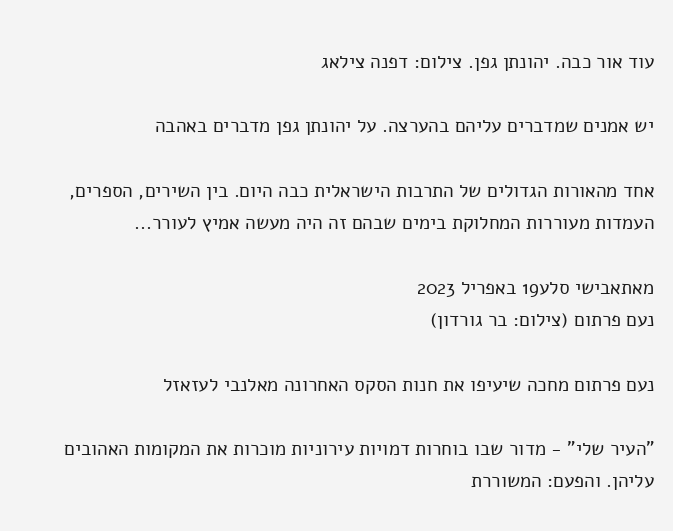עוד אור כבה. יהונתן גפן. צילום: דפנה צילאג

יש אמנים שמדברים עליהם בהערצה. על יהונתן גפן מדברים באהבה

אחד מהאורות הגדולים של התרבות הישראלית כבה היום. בין השירים, הספרים, העמדות מעוררות המחלוקת בימים שבהם זה היה מעשה אמיץ לעורר...

מאתאבישי סלע19 באפריל 2023
נעם פרתום (צילום: בר גורדון)

נעם פרתום מחכה שיעיפו את חנות הסקס האחרונה מאלנבי לעזאזל

"העיר שלי" - מדור שבו בוחרות דמויות עירוניות מוכרות את המקומות האהובים עליהן. והפעם: המשוררת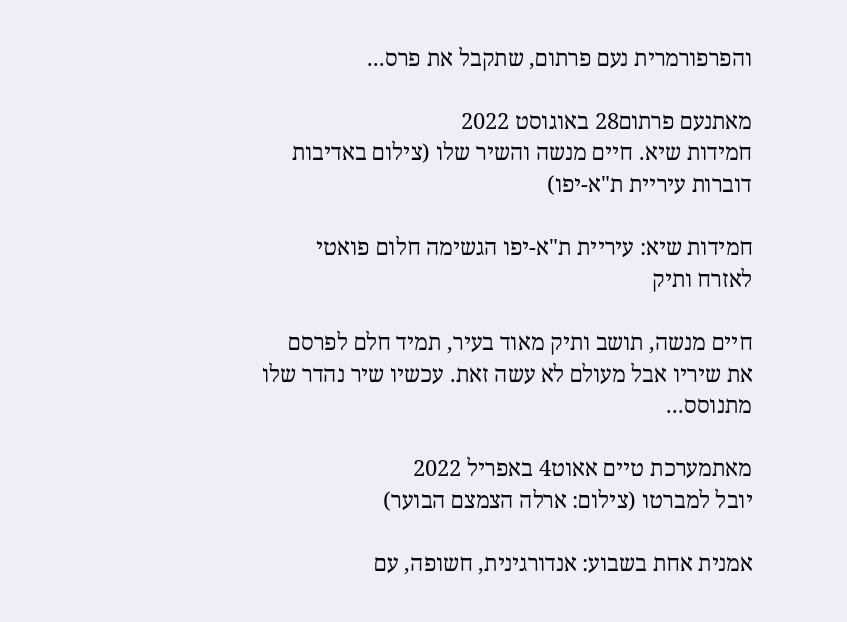והפרפורמרית נעם פרתום, שתקבל את פרס...

מאתנעם פרתום28 באוגוסט 2022
חמידות שיא. חיים מנשה והשיר שלו (צילום באדיבות דוברות עיריית ת"א-יפו)

חמידות שיא: עיריית ת"א-יפו הגשימה חלום פואטי לאזרח ותיק

חיים מנשה, תושב ותיק מאוד בעיר, תמיד חלם לפרסם את שיריו אבל מעולם לא עשה זאת. עכשיו שיר נהדר שלו מתנוסס...

מאתמערכת טיים אאוט4 באפריל 2022
יובל למברטו (צילום: ארלה הצמצם הבוער)

אמנית אחת בשבוע: אנדורגינית, חשופה, עם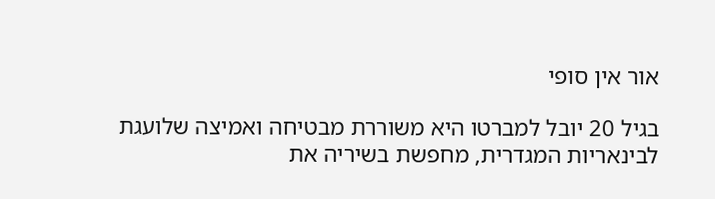אור אין סופי

בגיל 20 יובל למברטו היא משוררת מבטיחה ואמיצה שלועגת לבינאריות המגדרית, מחפשת בשיריה את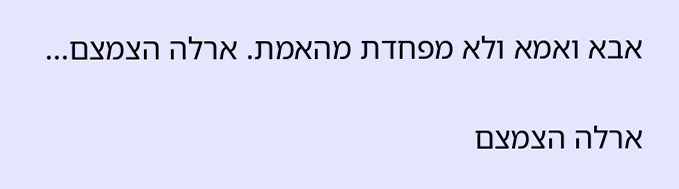אבא ואמא ולא מפחדת מהאמת. ארלה הצמצם...

ארלה הצמצם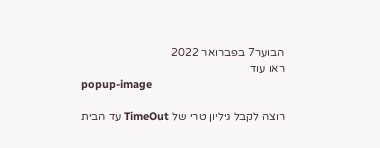הבוער7 בפברואר 2022
ראו עוד
popup-image

רוצה לקבל גיליון טרי של TimeOut עד הבית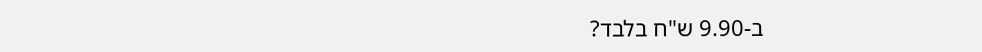ב-9.90 ש"ח בלבד?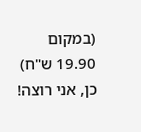(במקום 19.90 ש"ח)
כן, אני רוצה!